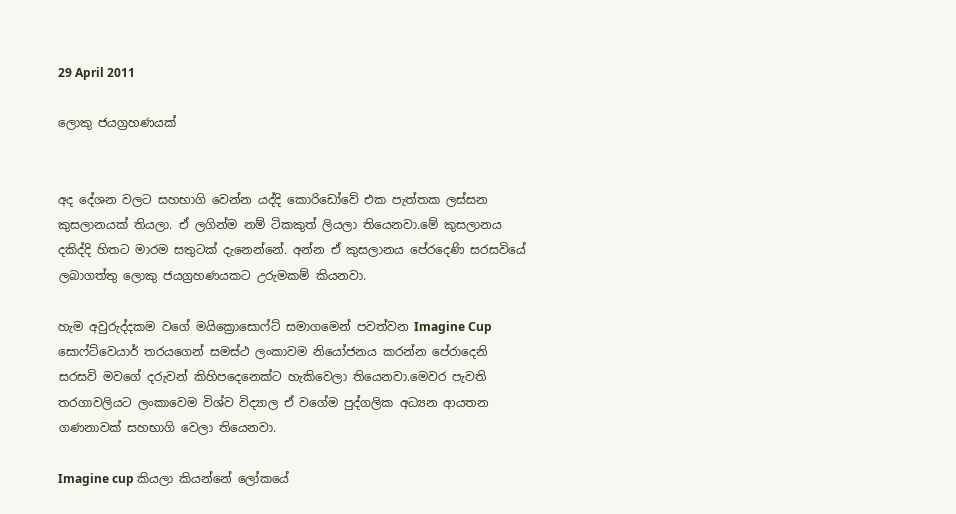29 April 2011

ලොකු ජයග්‍රහණයක්


අද දේශන වලට සහභාගි වෙන්න යද්දි කොරිඩෝවේ එක පැත්තක ලස්සන කුසලානයක් තියලා. ඒ ලගින්ම නම් ටිකකුත් ලියලා තියෙනවා.මේ කුසලානය දකිද්දි හිතට මාරම සතුටක් දැනෙන්නේ. අන්න ඒ කුසලානය පේරදෙණි සරසවියේ ලබාගත්තු ලොකු ජයග්‍රහණයකට උරුමකම් කියනවා.

හැම අවුරුද්දකම වගේ මයික්‍රොසොෆ්ට් සමාගමෙන් පවත්වන Imagine Cup සොෆ්ට්වෙයාර් තරයගෙන් සමස්ථ ලංකාවම නියෝජනය කරන්න පේරාදෙනි සරසවි මවගේ දරුවන් කිහිපදෙනෙක්ට හැකිවෙලා තියෙනවා.මෙවර පැවති තරගාවලියට ලංකාවෙම විශ්ව විද්‍යාල ඒ වගේම පුද්ගලික අධ්‍යන ආයතන ගණනාවක් සහභාගි වෙලා තියෙනවා.

Imagine cup කියලා කියන්නේ ලෝකයේ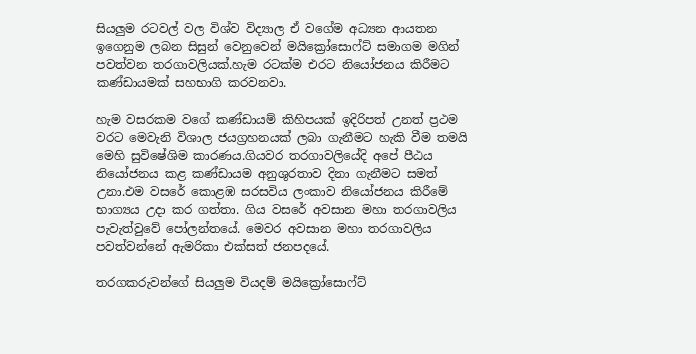සියලුම රටවල් වල විශ්ව විද්‍යාල ඒ වගේම අධ්‍යන ආයතන ඉගෙනුම ලබන සිසුන් වෙනුවෙන් මයික්‍රෝසොෆ්ට් සමාගම මගින් පවත්වන තරගාවලියක්.හැම රටක්ම එරට නියෝජනය කිරීමට කණ්ඩායමක් සහභාගි කරවනවා.

හැම වසරකම වගේ කණ්ඩායම් කිහිපයක් ඉදිරිපත් උනත් ප්‍රථම වරට මෙවැනි විශාල ජයග්‍රහනයක් ලබා ගැනීමට හැකි වීම තමයි මෙහි සුවිෂේශිම කාරණය.ගියවර තරගාවලියේදි අපේ පීඨය නියෝජනය කළ කණ්ඩායම අනුශුරතාව දිනා ගැනීමට සමත් උනා.එම වසරේ කොළඹ සරසවිය ලංකාව නියෝජනය කිරීමේ භාග්‍යය උදා කර ගත්තා. ගිය වසරේ අවසාන මහා තරගාවලිය පැවැත්වුවේ පෝලන්තයේ. මෙවර අවසාන මහා තරගාවලිය පවත්වන්නේ ඇමරිකා එක්සත් ජනපදයේ.

තරගකරුවන්ගේ සියලුම වියදම් මයික්‍රෝසොෆ්ට්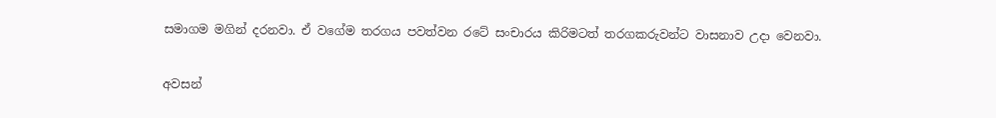සමාගම මගින් දරනවා. ඒ වගේම තරගය පවත්වන රටේ සංචාරය කිරිමටත් තරගකරුවන්ට වාසනාව උදා වෙනවා.

අවසන්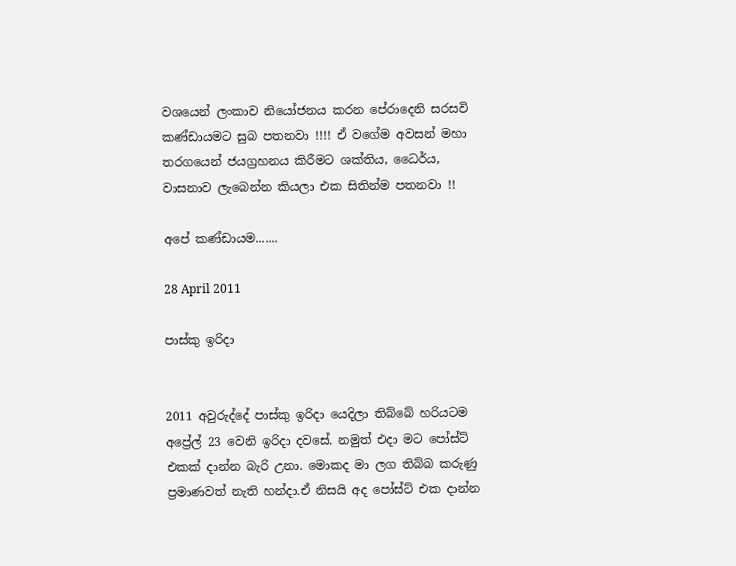වශයෙන් ලංකාව නියෝජනය කරන පේරාදෙනි සරසවි කණ්ඩායමට සුබ පතනවා !!!! ඒ වගේම අවසන් මහා තරගයෙන් ජයග්‍රහනය කිරීමට ශක්තිය, ධෛර්ය, වාසනාව ලැබෙන්න කියලා එක සිතින්ම පතනවා !!

අපේ කණ්ඩායම.......

28 April 2011

පාස්කු ඉරිදා


2011 අවුරුද්දේ පාස්කු ඉරිදා යෙදිලා තිබ්බේ හරියටම අප්‍රේල් 23 වෙනි ඉරිදා දවසේ. නමුත් එදා මට පෝස්ට් එකක් දාන්න බැරි උනා. මොකද මා ලග තිබ්බ කරුණු ප්‍රමාණවත් නැති හන්දා.ඒ නිසයි අද පෝස්ට් එක දාන්න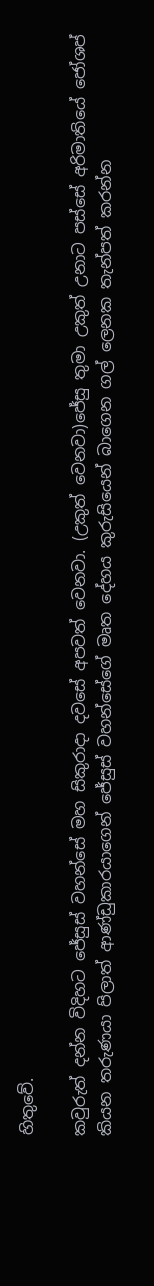හිතුවේ.

කවුරුත් දන්න විදිහට ජේසුස් වහන්සේ මහ සිකුරාදා දවසේ අපවත් වෙනවා. (උකුත් වෙනවා)ජේසු තුමා උකුත් උනාට පස්සේ අරිමාතියේ ජෝශප් කියන තරුණයා පිලාත් ආණ්ඩුකාරයාගෙන් ජේසුස් වහන්සේගේ මෘත දේහය කුරුසියෙන් බාගෙන ගල් ලෙනක තැන්පත් කරන්න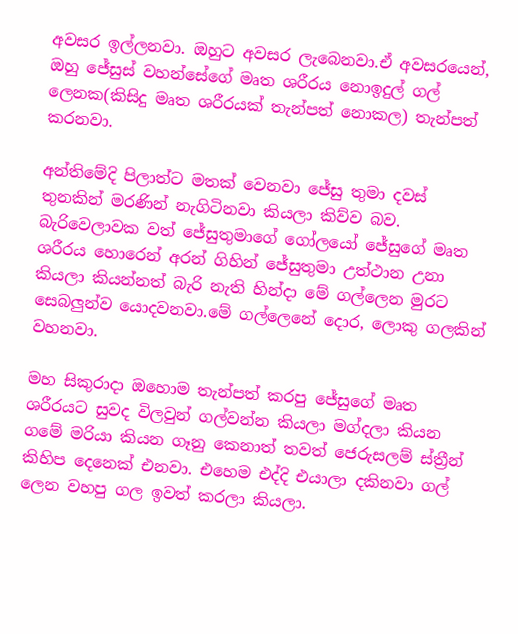අවසර ඉල්ලනවා. ඔහුට අවසර ලැබෙනවා.ඒ අවසරයෙන්, ඔහු ජේසුස් වහන්සේගේ මෘත ශරීරය නොඉදුල් ගල් ලෙනක(කිසිදු මෘත ශරීරයක් තැන්පත් නොකල) තැන්පත් කරනවා.

අන්තිමේදි පිලාත්ට මතක් වෙනවා ජේසු තුමා දවස් තුනකින් මරණින් නැගිටිනවා කියලා කිව්ව බව. බැරිවෙලාවක වත් ජේසුතුමාගේ ගෝලයෝ ජේසුගේ මෘත ශරීරය හොරෙන් අරන් ගිහින් ජේසුතුමා උත්ථාන උනා කියලා කියන්නත් බැරි නැති හින්දා මේ ගල්ලෙන මුරට සෙබලුන්ව යොදවනවා.මේ ගල්ලෙනේ දොර, ලොකු ගලකින් වහනවා.

මහ සිකුරාදා ඔහොම තැන්පත් කරපු ජේසුගේ මෘත ශරීරයට සුවද විලවුන් ගල්වන්න කියලා මග්දලා කියන ගමේ මරියා කියන ගෑනු කෙනාත් තවත් ජෙරුසලම් ස්ත්‍රීන් කිහිප දෙනෙක් එනවා. එහෙම එද්දි එයාලා දකිනවා ගල් ලෙන වහපු ගල ඉවත් කරලා කියලා.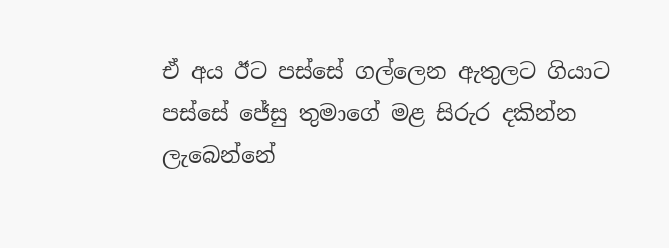ඒ අය ඊට පස්සේ ගල්ලෙන ඇතුලට ගියාට පස්සේ ජේසු තුමාගේ මළ සිරුර දකින්න ලැබෙන්නේ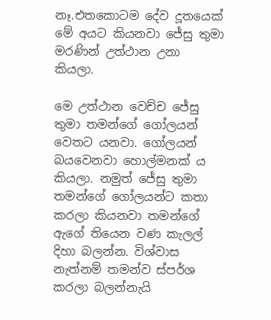නෑ.එතකොටම දේව දූතයෙක් මේ අයට කියනවා ජේසු තුමා මරණින් උත්ථාන උනා කියලා.

මෙ උත්ථාන වෙච්ච ජේසු තුමා තමන්ගේ ගෝලයන් වෙතට යනවා. ගෝලයන් බයවෙනවා හොල්මනක් ය කියලා. නමුත් ජේසු තුමා තමන්ගේ ගෝලයන්ට කතා කරලා කියනවා තමන්ගේ ඇගේ තියෙන වණ කැලල් දිහා බලන්න. විශ්වාස නැත්නම් තමන්ව ස්පර්ශ කරලා බලන්නැයි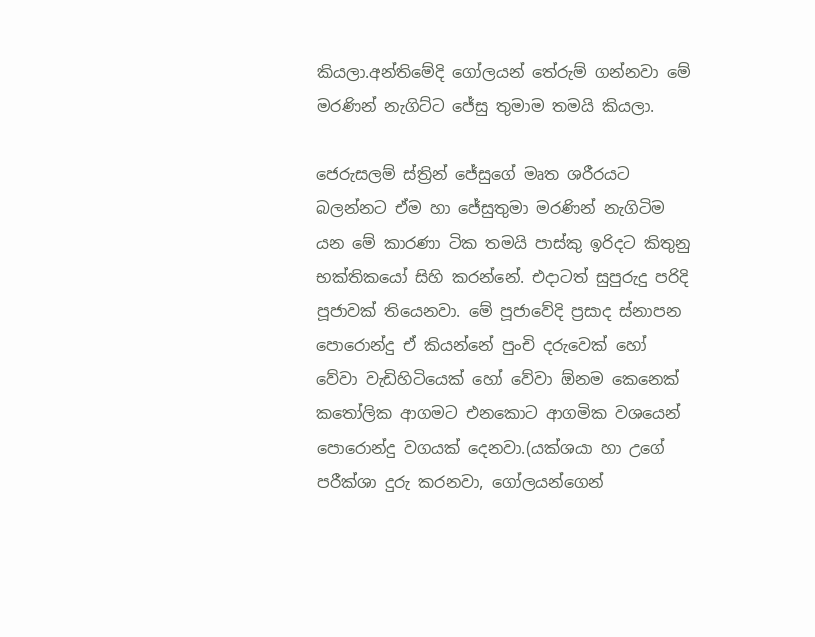කියලා.අන්තිමේදි ගෝලයන් තේරුම් ගන්නවා මේ මරණින් නැගිට්ට ජේසු තුමාම තමයි කියලා.

ජෙරුසලම් ස්ත්‍රින් ජේසුගේ මෘත ශරීරයට බලන්නට ඒම හා ජේසුතුමා මරණින් නැගිටිම යන මේ කාරණා ටික තමයි පාස්කු ඉරිදට කිතුනු භක්තිකයෝ සිහි කරන්නේ. එදාටත් සුපුරුදු පරිදි පූජාවක් තියෙනවා. මේ පූජාවේදි ප්‍රසාද ස්නාපන පොරොන්දු ඒ කියන්නේ පුංචි දරුවෙක් හෝ වේවා වැඩිහිටියෙක් හෝ වේවා ඕනම කෙනෙක් කතෝලික ආගමට එනකොට ආගමික වශයෙන් පොරොන්දු වගයක් දෙනවා.(යක්ශයා හා උගේ පරීක්ශා දුරු කරනවා, ගෝලයන්ගෙන්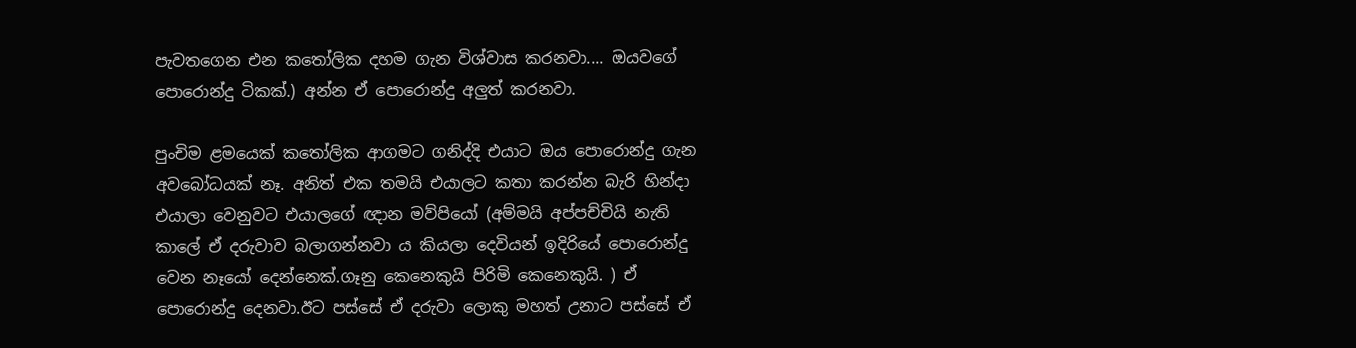පැවතගෙන එන කතෝලික දහම ගැන විශ්වාස කරනවා.... ඔයවගේ පොරොන්දු ටිකක්.) අන්න ඒ පොරොන්දු අලුත් කරනවා.

පුංචිම ළමයෙක් කතෝලික ආගමට ගනිද්දි එයාට ඔය පොරොන්දු ගැන අවබෝධයක් නෑ. අනිත් එක තමයි එයාලට කතා කරන්න බැරි හින්දා එයාලා වෙනුවට එයාලගේ ඥාන මව්පියෝ (අම්මයි අප්පච්චියි නැති කාලේ ඒ දරුවාව බලාගන්නවා ය කියලා දෙවියන් ඉදිරියේ පොරොන්දු වෙන නෑයෝ දෙන්නෙක්.ගෑනු කෙනෙකුයි පිරිමි කෙනෙකුයි. ) ඒ පොරොන්දු දෙනවා.ඊට පස්සේ ඒ දරුවා ලොකු මහත් උනාට පස්සේ ඒ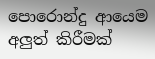පොරොන්දු ආයෙම අලුත් කිරීමක්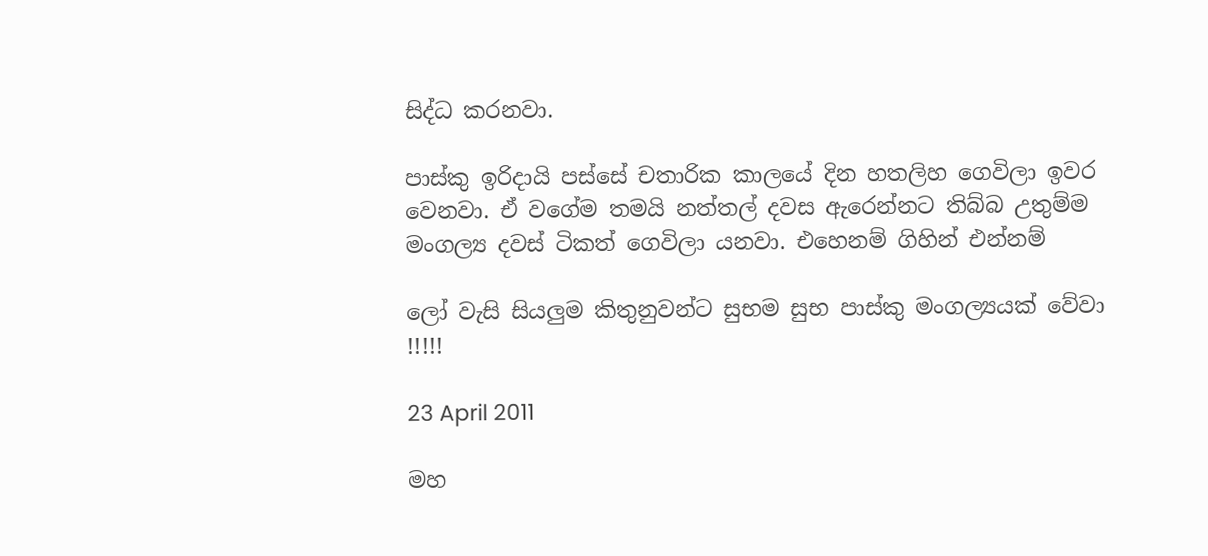සිද්ධ කරනවා.

පාස්කු ඉරිදායි පස්සේ චතාරික කාලයේ දින හතලිහ ගෙවිලා ඉවර වෙනවා. ඒ වගේම තමයි නත්තල් දවස ඇරෙන්නට තිබ්බ උතුම්ම මංගල්‍ය දවස් ටිකත් ගෙවිලා යනවා. එහෙනම් ගිහින් එන්නම්

ලෝ වැසි සියලුම කිතුනුවන්ට සුභම සුභ පාස්කු මංගල්‍යයක් වේවා !!!!!

23 April 2011

මහ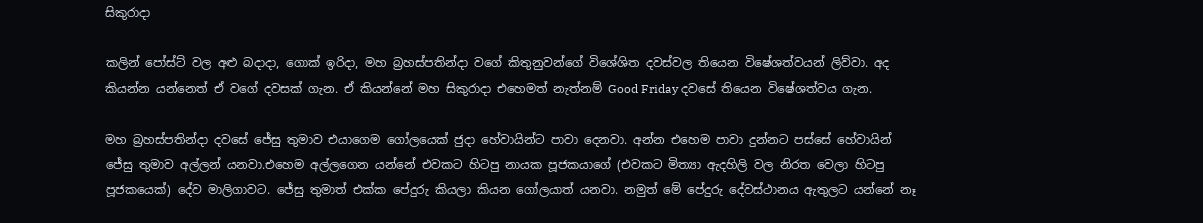සිකුරාදා

කලින් පෝස්ට් වල අළු බදාදා, ගොක් ඉරිදා, මහ බ්‍රහස්පතින්දා වගේ කිතුනුවන්ගේ විශේශිත දවස්වල තියෙන විෂේශත්වයන් ලිව්වා. අද කියන්න යන්නෙත් ඒ වගේ දවසක් ගැන. ඒ කියන්නේ මහ සිකුරාදා එහෙමත් නැත්නම් Good Friday දවසේ තියෙන විෂේශත්වය ගැන.

මහ බ්‍රහස්පතින්දා දවසේ ජේසු තුමාව එයාගෙම ගෝලයෙක් ජුදා හේවායින්ට පාවා දෙනවා. අන්න එහෙම පාවා දුන්නට පස්සේ හේවායින් ජේසු තුමාව අල්ලන් යනවා.එහෙම අල්ලගෙන යන්නේ එවකට හිටපු නායක පූජකයාගේ (එවකට මිත්‍යා ඇදහිලි වල නිරත වෙලා හිටපු පූජකයෙක්) දේව මාලිගාවට. ජේසු තුමාත් එක්ක පේදුරු කියලා කියන ගෝලයාත් යනවා. නමුත් මේ පේදුරු දේවස්ථානය ඇතුලට යන්නේ නෑ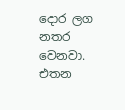දොර ලග නතර වෙනවා. එතන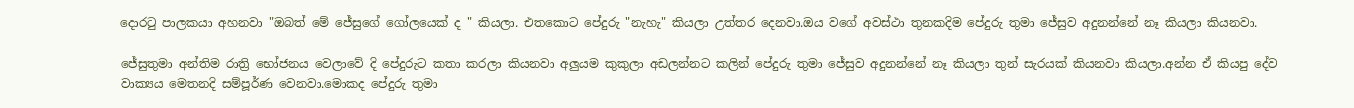දොරටු පාලකයා අහනවා "ඔබත් මේ ජේසුගේ ගෝලයෙක් ද " කියලා. එතකොට පේදුරු "නැහැ" කියලා උත්තර දෙනවා.ඔය වගේ අවස්ථා තුනකදිම පේදුරු තුමා ජේසුව අදුනන්නේ නෑ කියලා කියනවා.

ජේසුතුමා අන්තිම රාත්‍රි භෝජනය වෙලාවේ දි පේදුරුට කතා කරලා කියනවා අලුයම කුකුලා අඩලන්නට කලින් පේදුරු තුමා ජේසුව අදුනන්නේ නෑ කියලා තුන් සැරයක් කියනවා කියලා.අන්න ඒ කියපු දේව වාක්‍යය මෙතනදි සම්පූර්ණ වෙනවා.මොකද පේදුරු තුමා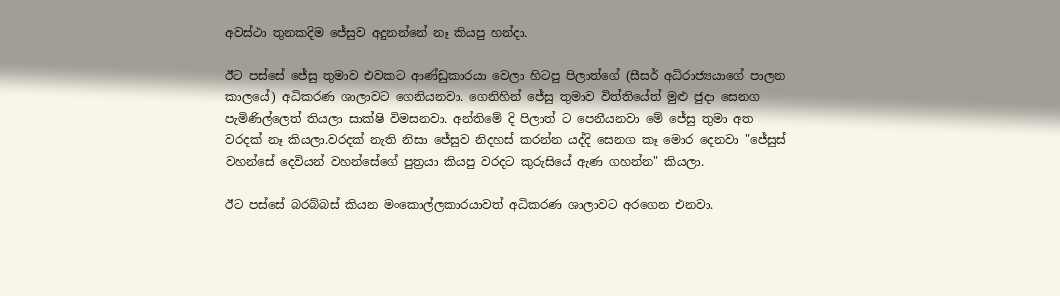අවස්ථා තුනකදිම ජේසුව අදුනන්නේ නෑ කියපු හන්දා.

ඊට පස්සේ ජේසු තුමාව එවකට ආණ්ඩුකාරයා වෙලා හිටපු පිලාත්ගේ (සීසර් අධිරාජ්‍යයාගේ පාලන කාලයේ) අධිකරණ ශාලාවට ගෙනියනවා. ගෙනිහින් ජේසු තුමාව විත්තියේත් මුළු ජුදා සෙනග පැමිණිල්ලෙත් තියලා සාක්ෂි විමසනවා. අන්තිමේ දි පිලාත් ට පෙනීයනවා මේ ජේසු තුමා අත වරදක් නෑ කියලා.වරදක් නැති නිසා ජේසුව නිදහස් කරන්න යද්දි සෙනග කෑ මොර දෙනවා "ජේසුස් වහන්සේ දෙවියන් වහන්සේගේ පුත්‍රයා කියපු වරදට කුරුසියේ ඇණ ගහන්න" කියලා.

ඊට පස්සේ බරබ්බස් කියන මංකොල්ලකාරයාවත් අධිකරණ ශාලාවට අරගෙන එනවා.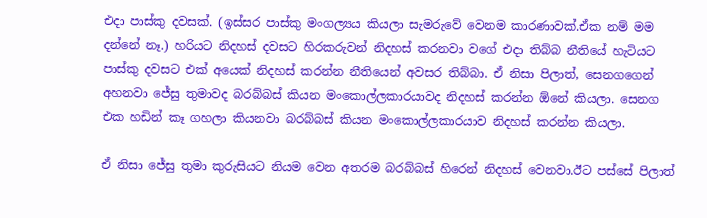එදා පාස්කු දවසක්. (ඉස්සර පාස්කු මංගල්‍යය කියලා සැමරුවේ වෙනම කාරණාවක්.ඒක නම් මම දන්නේ නෑ.) හරියට නිදහස් දවසට හිරකරුවන් නිදහස් කරනවා වගේ එදා තිබ්බ නීතියේ හැටියට පාස්කු දවසට එක් අයෙක් නිදහස් කරන්න නීතියෙන් අවසර තිබ්බා. ඒ නිසා පිලාත්, සෙනගගෙන් අහනවා ජේසු තුමාවද බරබ්බස් කියන මංකොල්ලකාරයාවද නිදහස් කරන්න ඕනේ කියලා. සෙනග එක හඩින් කෑ ගහලා කියනවා බරබ්බස් කියන මංකොල්ලකාරයාව නිදහස් කරන්න කියලා.

ඒ නිසා ජේසු තුමා කුරුසියට නියම වෙන අතරම බරබ්බස් හිරෙන් නිදහස් වෙනවා.ඊට පස්සේ පිලාත්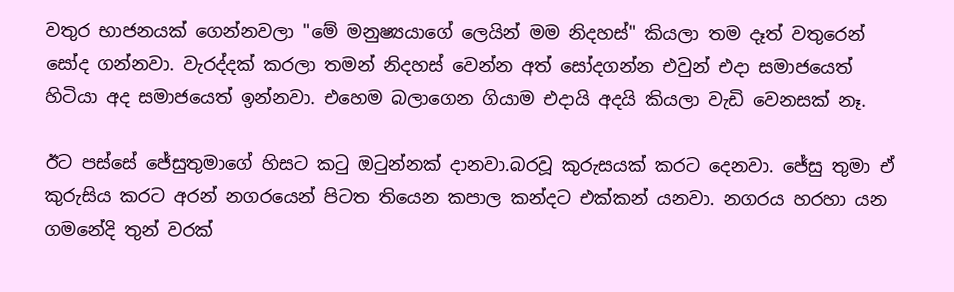වතුර භාජනයක් ගෙන්නවලා "මේ මනුෂ්‍යයාගේ ලෙයින් මම නිදහස්" කියලා තම දෑත් වතුරෙන් සෝද ගන්නවා. වැරද්දක් කරලා තමන් නිදහස් වෙන්න අත් සෝදගන්න එවුන් එදා සමාජයෙත් හිටියා අද සමාජයෙත් ඉන්නවා. එහෙම බලාගෙන ගියාම එදායි අදයි කියලා වැඩි වෙනසක් නෑ.

ඊට පස්සේ ජේසුතුමාගේ හිසට කටු ඔටුන්නක් දානවා.බරවූ කුරුසයක් කරට දෙනවා. ජේසු තුමා ඒ කුරුසිය කරට අරන් නගරයෙන් පිටත තියෙන කපාල කන්දට එක්කන් යනවා. නගරය හරහා යන ගමනේදි තුන් වරක්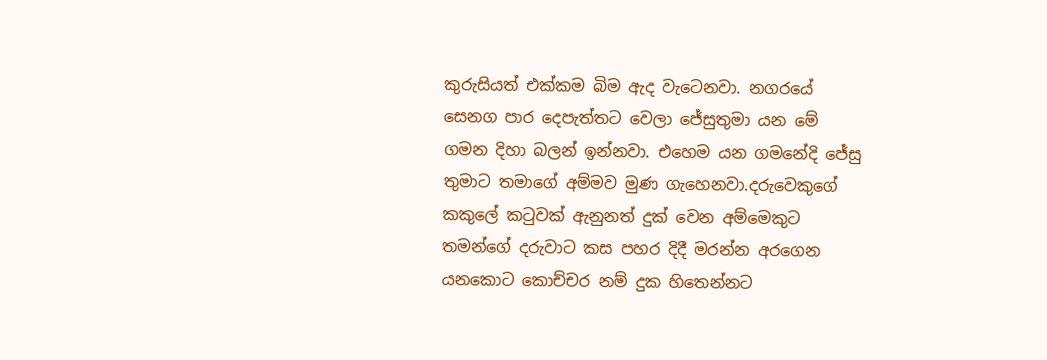කුරුසියත් එක්කම බිම ඇද වැටෙනවා. නගරයේ සෙනග පාර දෙපැත්තට වෙලා ජේසුතුමා යන මේ ගමන දිහා බලන් ඉන්නවා. එහෙම යන ගමනේදි ජේසු තුමාට තමාගේ අම්මව මුණ ගැහෙනවා.දරුවෙකුගේ කකුලේ කටුවක් ඇනුනත් දුක් වෙන අම්මෙකුට තමන්ගේ දරුවාට කස පහර දිදී මරන්න අරගෙන යනකොට කොච්චර නම් දුක හිතෙන්නට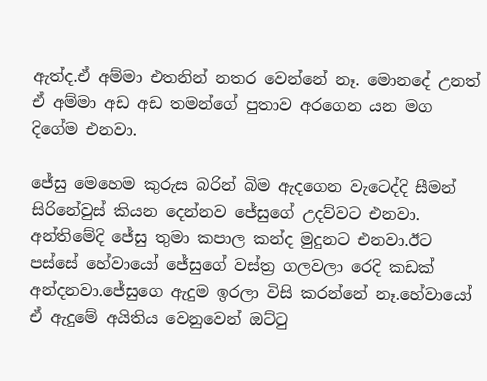ඇත්ද.ඒ අම්මා එතනින් නතර වෙන්නේ නෑ. මොනදේ උනත් ඒ අම්මා අඩ අඩ තමන්ගේ පුතාව අරගෙන යන මග දිගේම එනවා.

ජේසු මෙහෙම කුරුස බරින් බිම ඇදගෙන වැටෙද්දි සීමන් සිරිනේවුස් කියන දෙන්නව ජේසුගේ උදව්වට එනවා. අන්තිමේදි ජේසු තුමා කපාල කන්ද මුදුනට එනවා.ඊට පස්සේ හේවායෝ ජේසුගේ වස්ත්‍ර ගලවලා රෙදි කඩක් අන්දනවා.ජේසුගෙ ඇදුම ඉරලා විසි කරන්නේ නෑ.හේවායෝ ඒ ඇදුමේ අයිතිය වෙනුවෙන් ඔට්ටු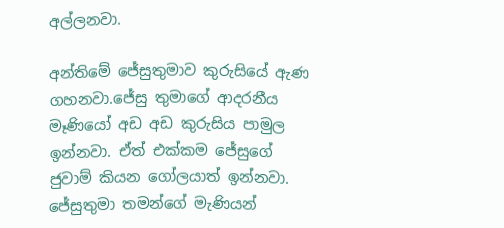අල්ලනවා.

අන්තිමේ ජේසුතුමාව කුරුසියේ ඇණ ගහනවා.ජේසු තුමාගේ ආදරනීය මෑණියෝ අඩ අඩ කුරුසිය පාමුල ඉන්නවා. ඒත් එක්කම ජේසුගේ ජුවාම් කියන ගෝලයාත් ඉන්නවා. ජේසුතුමා තමන්ගේ මැණියන්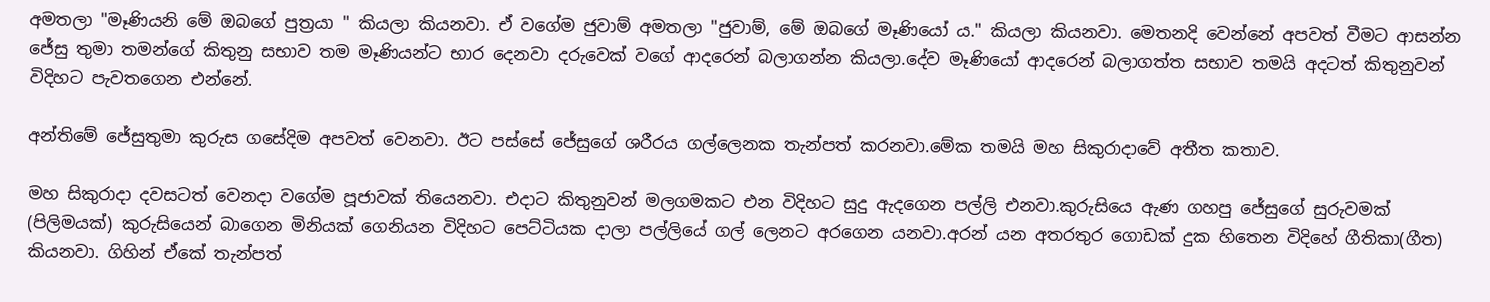අමතලා "මෑණියනි මේ ඔබගේ පුත්‍රයා " කියලා කියනවා. ඒ වගේම ජුවාම් අමතලා "ජුවාම්, මේ ඔබගේ මෑණියෝ ය." කියලා කියනවා. මෙතනදි වෙන්නේ අපවත් වීමට ආසන්න ජේසු තුමා තමන්ගේ කිතුනු සභාව තම මෑණියන්ට භාර දෙනවා දරුවෙක් වගේ ආදරෙන් බලාගන්න කියලා.දේව මෑණියෝ ආදරෙන් බලාගත්ත සභාව තමයි අදටත් කිතුනුවන් විදිහට පැවතගෙන එන්නේ.

අන්තිමේ ජේසුතුමා කුරුස ගසේදිම අපවත් වෙනවා. ඊට පස්සේ ජේසුගේ ශරීරය ගල්ලෙනක තැන්පත් කරනවා.මේක තමයි මහ සිකුරාදාවේ අතීත කතාව.

මහ සිකුරාදා දවසටත් වෙනදා වගේම පූජාවක් තියෙනවා. එදාට කිතුනුවන් මලගමකට එන විදිහට සුදු ඇදගෙන පල්ලි එනවා.කුරුසියෙ ඇණ ගහපු ජේසුගේ සුරුවමක් (පිලිමයක්) කුරුසියෙන් බාගෙන මිනියක් ගෙනියන විදිහට පෙට්ටියක දාලා පල්ලියේ ගල් ලෙනට අරගෙන යනවා.අරන් යන අතරතුර ගොඩක් දුක හිතෙන විදිහේ ගීතිකා(ගීත) කියනවා. ගිහින් ඒකේ තැන්පත්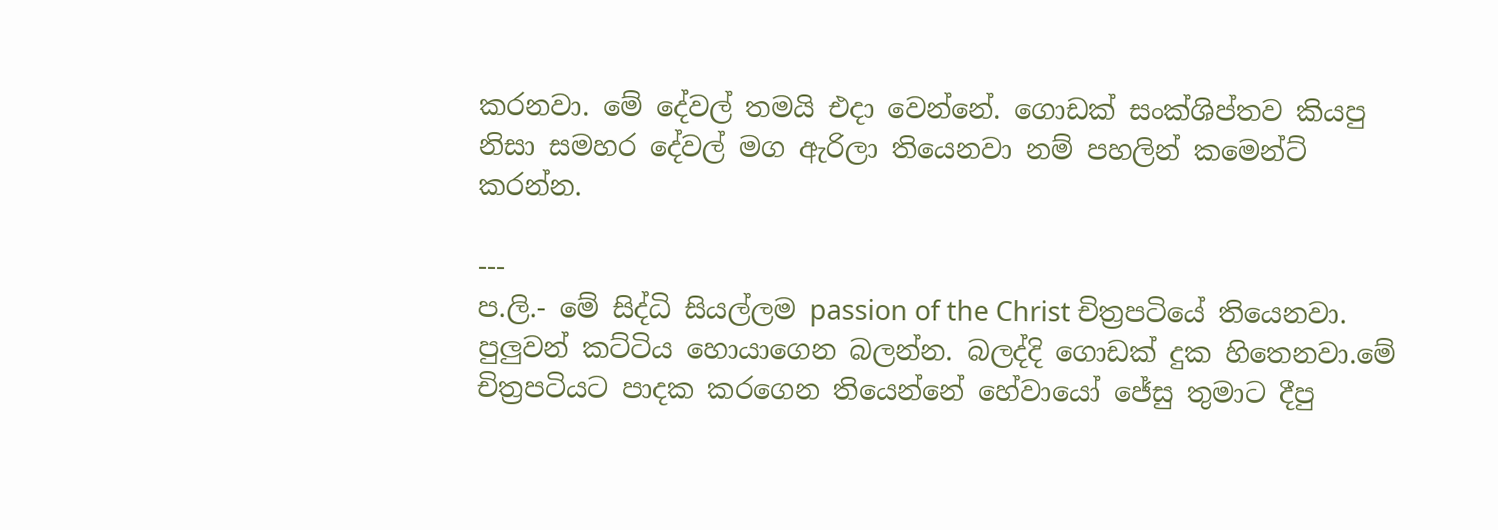කරනවා. මේ දේවල් තමයි එදා වෙන්නේ. ගොඩක් සංක්ශිප්තව කියපු නිසා සමහර දේවල් මග ඇරිලා තියෙනවා නම් පහලින් කමෙන්ට් කරන්න.

---
ප.ලි.- මේ සිද්ධි සියල්ලම passion of the Christ චිත්‍රපටියේ තියෙනවා. පුලුවන් කට්ටිය හොයාගෙන බලන්න. බලද්දි ගොඩක් දුක හිතෙනවා.මේ චිත්‍රපටියට පාදක කරගෙන තියෙන්නේ හේවායෝ ජේසු තුමාට දීපු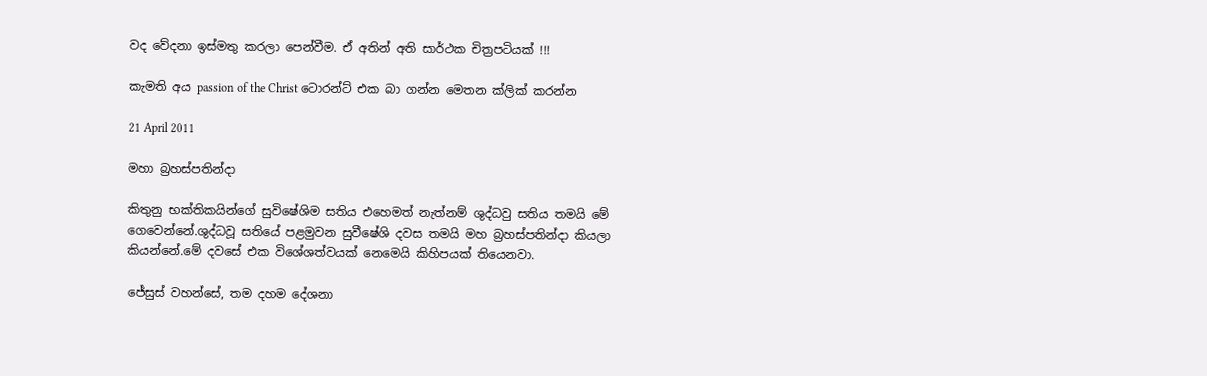වද වේදනා ඉස්මතු කරලා පෙන්වීම. ඒ අතින් අති සාර්ථක චිත්‍රපටියක් !!!

කැමති අය passion of the Christ ටොරන්ට් එක බා ගන්න මෙතන ක්ලික් කරන්න

21 April 2011

මහා බ්‍රහස්පතින්දා

කිතුනු භක්තිකයින්ගේ සුවිෂේශිම සතිය එහෙමත් නැත්නම් ශුද්ධවු සතිය තමයි මේ ගෙවෙන්නේ.ශුද්ධවූ සතියේ පළමුවන සුවීෂේශි දවස තමයි මහ බ්‍රහස්පතින්දා කියලා කියන්නේ.මේ දවසේ එක විශේශත්වයක් නෙමෙයි කිහිපයක් තියෙනවා.

ජේසුස් වහන්සේ, තම දහම දේශනා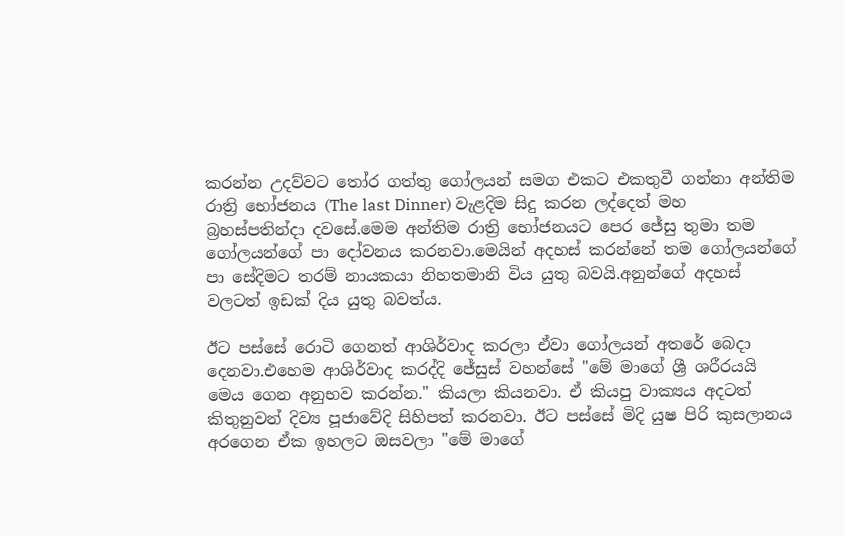කරන්න උදව්වට තෝර ගත්තු ගෝලයන් සමග එකට එකතුවී ගන්නා අන්තිම රාත්‍රි භෝජනය (The last Dinner) වැළදිම සිදු කරන ලද්දෙත් මහ බ්‍රහස්පතින්දා දවසේ.මෙම අන්තිම රාත්‍රි භෝජනයට පෙර ජේසු තුමා තම ගෝලයන්ගේ පා දෝවනය කරනවා.මෙයින් අදහස් කරන්නේ තම ගෝලයන්ගේ පා සේදිමට තරම් නායකයා නිහතමානි විය යුතු බවයි.අනුන්ගේ අදහස් වලටත් ඉඩක් දිය යුතු බවත්ය.

ඊට පස්සේ රොටි ගෙනත් ආශිර්වාද කරලා ඒවා ගෝලයන් අතරේ බෙදා දෙනවා.එහෙම ආශිර්වාද කරද්දි ජේසුස් වහන්සේ "මේ මාගේ ශ්‍රී ශරීරයයි මෙය ගෙන අනුභව කරන්න." කියලා කියනවා. ඒ කියපු වාක්‍යය අදටත් කිතුනුවන් දිව්‍ය පූජාවේදි සිහිපත් කරනවා. ඊට පස්සේ මිදි යුෂ පිරි කුසලානය අරගෙන ඒක ඉහලට ඔසවලා "මේ මාගේ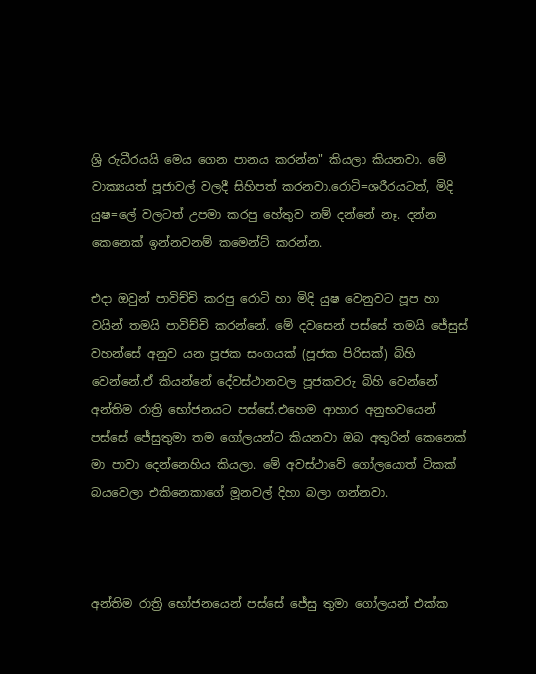ශ්‍රි රුධීරයයි මෙය ගෙන පානය කරන්න" කියලා කියනවා. මේ වාක්‍යයත් පූජාවල් වලදී සිහිපත් කරනවා.රොටි=ශරීරයටත්, මිදි යුෂ=ලේ වලටත් උපමා කරපු හේතුව නම් දන්නේ නෑ. දන්න කෙනෙක් ඉන්නවනම් කමෙන්ට් කරන්න.

එදා ඔවුන් පාවිච්චි කරපු රොටි හා මිදි යුෂ වෙනුවට පූප හා වයින් තමයි පාවිච්චි කරන්නේ. මේ දවසෙන් පස්සේ තමයි ජේසුස් වහන්සේ අනුව යන පූජක සංගයක් (පූජක පිරිසක්) බිහි වෙන්නේ.ඒ කියන්නේ දේවස්ථානවල පූජකවරු බිහි වෙන්නේ අන්තිම රාත්‍රි භෝජනයට පස්සේ.එහෙම ආහාර අනුභවයෙන් පස්සේ ජේසුතුමා තම ගෝලයන්ට කියනවා ඔබ අතුරින් කෙනෙක් මා පාවා දෙන්නෙහිය කියලා. මේ අවස්ථාවේ ගෝලයොත් ටිකක් බයවෙලා එකිනෙකාගේ මූනවල් දිහා බලා ගන්නවා.



අන්තිම රාත්‍රි භෝජනයෙන් පස්සේ ජේසු තුමා ගෝලයන් එක්ක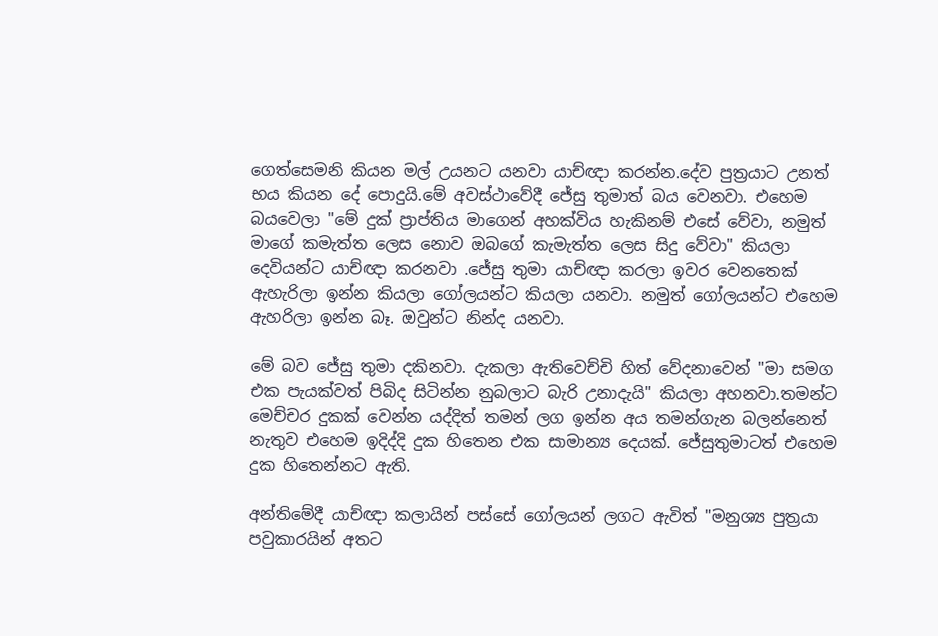ගෙත්සෙමනි කියන මල් උයනට යනවා යාච්ඥා කරන්න.දේව පුත්‍රයාට උනත් භය කියන දේ පොදුයි.මේ අවස්ථාවේදී ජේසු තුමාත් බය වෙනවා. එහෙම බයවෙලා "මේ දුක් ප්‍රාප්තිය මාගෙන් අහක්විය හැකිනම් එසේ වේවා, නමුත් මාගේ කමැත්ත ලෙස නොව ඔබගේ කැමැත්ත ලෙස සිදු වේවා" කියලා දෙවියන්ට යාච්ඥා කරනවා .ජේසු තුමා යාච්ඥා කරලා ඉවර වෙනතෙක් ඇහැරිලා ඉන්න කියලා ගෝලයන්ට කියලා යනවා. නමුත් ගෝලයන්ට එහෙම ඇහරිලා ඉන්න බෑ. ඔවුන්ට නින්ද යනවා.

මේ බව ජේසු තුමා දකිනවා. දැකලා ඇතිවෙච්චි හිත් වේදනාවෙන් "මා සමග එක පැයක්වත් පිබිද සිටින්න නුබලාට බැරි උනාදැයි" කියලා අහනවා.තමන්ට මෙච්චර දුකක් වෙන්න යද්දිත් තමන් ලග ඉන්න අය තමන්ගැන බලන්නෙත් නැතුව එහෙම ඉදිද්දි දුක හිතෙන එක සාමාන්‍ය දෙයක්. ජේසුතුමාටත් එහෙම දුක හිතෙන්නට ඇති.

අන්තිමේදී යාච්ඥා කලායින් පස්සේ ගෝලයන් ලගට ඇවිත් "මනුශ්‍ය පුත්‍රයා පවුකාරයින් අතට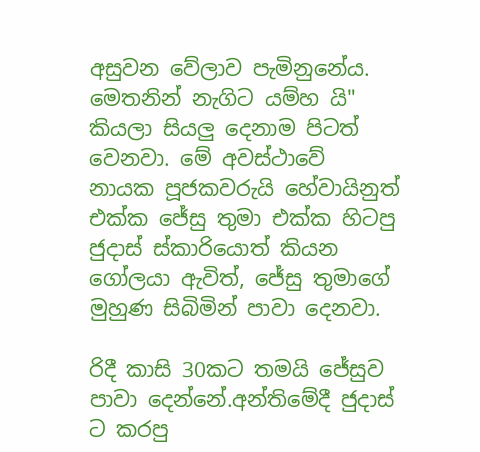අසුවන වේලාව පැමිනුනේය. මෙතනින් නැගිට යම්හ යි" කියලා සියලු දෙනාම පිටත් වෙනවා. මේ අවස්ථාවේ නායක පූජකවරුයි හේවායිනුත් එක්ක ජේසු තුමා එක්ක හිටපු ජුදාස් ස්කාරියොත් කියන ගෝලයා ඇවිත්, ජේසු තුමාගේ මුහුණ සිබිමින් පාවා දෙනවා.

රිදී කාසි 30කට තමයි ජේසුව පාවා දෙන්නේ.අන්තිමේදී ජුදාස් ට කරපු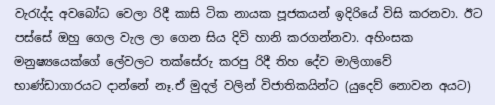වැරැද්ද අවබෝධ වෙලා රිදී කාසි ටික නායක පූජකයන් ඉදිරියේ විසි කරනවා. ඊට පස්සේ ඔහු ගෙල වැල ලා ගෙන සිය දිවි හානි කරගන්නවා. අහිංසක මනුෂ්‍යයෙක්ගේ ලේවලට තක්සේරු කරපු රිදී තිහ දේව මාලිගාවේ භාණ්ඩාගාරයට දාන්නේ නෑ.ඒ මුදල් වලින් විජාතිකයින්ට (යුදෙව් නොවන අයට)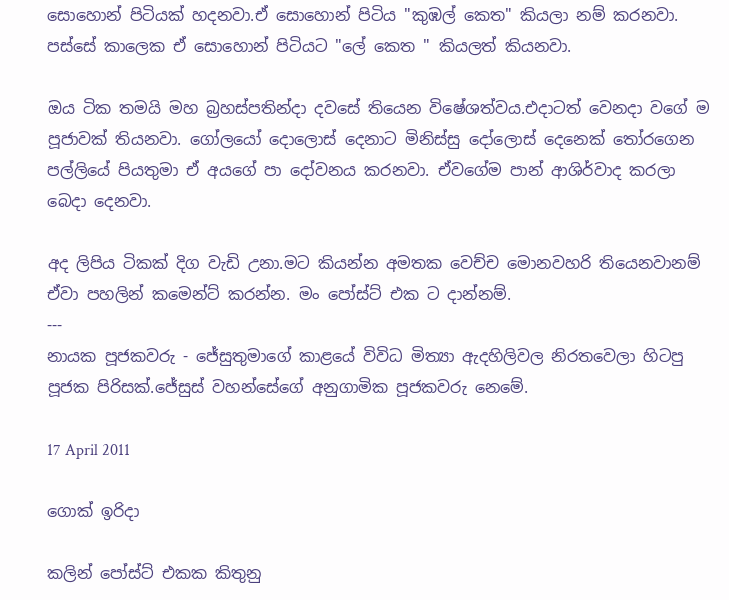සොහොන් පිටියක් හදනවා.ඒ සොහොන් පිටිය "කුඹල් කෙත" කියලා නම් කරනවා. පස්සේ කාලෙක ඒ සොහොන් පිටියට "ලේ කෙත " කියලත් කියනවා.

ඔය ටික තමයි මහ බ්‍රහස්පතින්දා දවසේ තියෙන විෂේශත්වය.එදාටත් වෙනදා වගේ ම පූජාවක් තියනවා. ගෝලයෝ දොලොස් දෙනාට මිනිස්සු දෝලොස් දෙනෙක් තෝරගෙන පල්ලියේ පියතුමා ඒ අයගේ පා දෝවනය කරනවා. ඒවගේම පාන් ආශිර්වාද කරලා බෙදා දෙනවා.

අද ලිපිය ටිකක් දිග වැඩි උනා.මට කියන්න අමතක වෙච්ච මොනවහරි තියෙනවානම් ඒවා පහලින් කමෙන්ට් කරන්න. මං පෝස්ට් එක ට දාන්නම්.
---
නායක පූජකවරු - ජේසුතුමාගේ කාළයේ විවිධ මිත්‍යා ඇදහිලිවල නිරතවෙලා හිටපු පූජක පිරිසක්.ජේසුස් වහන්සේගේ අනුගාමික පූජකවරු නෙමේ.

17 April 2011

ගොක් ඉරිදා

කලින් පෝස්ට් එකක කිතුනු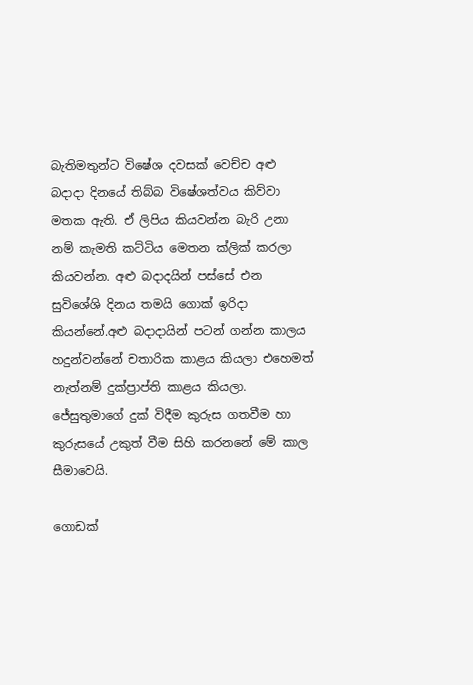බැතිමතුන්ට විෂේශ දවසක් වෙච්ච අළු බදාදා දිනයේ තිබ්බ විෂේශත්වය කිව්වා මතක ඇති. ඒ ලිපිය කියවන්න බැරි උනා නම් කැමති කට්ටිය මෙතන ක්ලික් කරලා කියවන්න. අළු බදාදයින් පස්සේ එන සුවිශේශි දිනය තමයි ගොක් ඉරිදා කියන්නේ.අළු බදාදායින් පටන් ගන්න කාලය හදුන්වන්නේ චතාරික කාළය කියලා එහෙමත් නැත්නම් දුක්ප්‍රාප්ති කාළය කියලා. ජේසුතුමාගේ දුක් විදීම කුරුස ගතවීම හා කුරුසයේ උකුත් වීම සිහි කරනනේ මේ කාල සීමාවෙයි.

ගොඩක්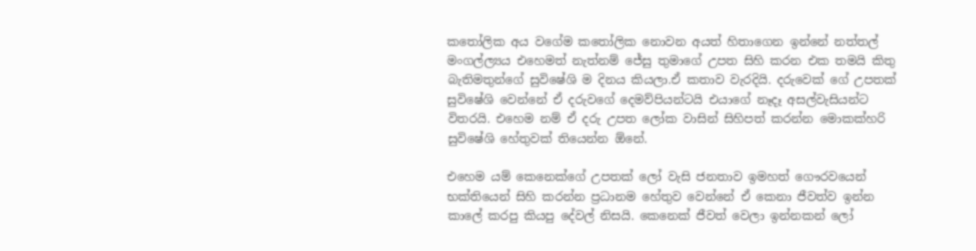කතෝලික අය වගේම කතෝලික නොවන අයත් හිතාගෙන ඉන්නේ නත්තල් මංගල්ල්‍යය එහෙමත් නැත්නම් ජේසු තුමාගේ උපත සිහි කරන එක තමයි කිතු බැතිමතුන්ගේ සුවිෂේශි ම දිනය කියලා.ඒ කතාව වැරදියි. දරුවෙක් ගේ උපතක් සුවිෂේශි වෙන්නේ ඒ දරුවගේ දෙමව්පියන්ටයි එයාගේ නෑදෑ අසල්වැසියන්ට විතරයි. එහෙම නම් ඒ දරු උපත ලෝක වාසින් සිහිපත් කරන්න මොකක්හරි සුවිෂේශි හේතුවක් තියෙන්න ඕනේ.

එහෙම යම් කෙනෙක්ගේ උපතක් ලෝ වැසි ජනතාව ඉමහත් ගෞරවයෙන් භක්තියෙන් සිහි කරන්න ප්‍රධානම හේතුව වෙන්නේ ඒ කෙනා ජීවත්ව ඉන්න කාලේ කරපු කියපු දේවල් නිසයි. කෙනෙක් ජීවත් වෙලා ඉන්නකන් ලෝ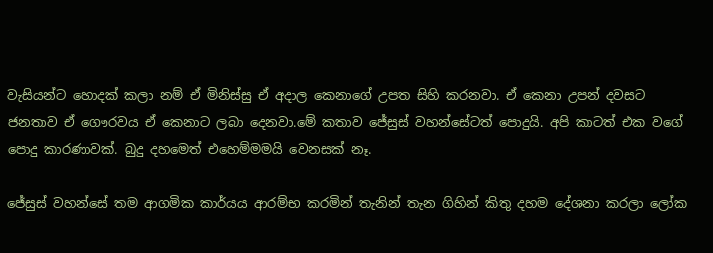වැසියන්ට හොදක් කලා නම් ඒ මිනිස්සු ඒ අදාල කෙනාගේ උපත සිහි කරනවා. ඒ කෙනා උපන් දවසට ජනතාව ඒ ගෞරවය ඒ කෙනාට ලබා දෙනවා.මේ කතාව ජේසුස් වහන්සේටත් පොදුයි. අපි කාටත් එක වගේ පොදු කාරණාවක්. බුදු දහමෙත් එහෙම්මමයි වෙනසක් නෑ.

ජේසුස් වහන්සේ තම ආගමික කාර්යය ආරම්භ කරමින් තැනින් තැන ගිහින් කිතු දහම දේශනා කරලා ලෝක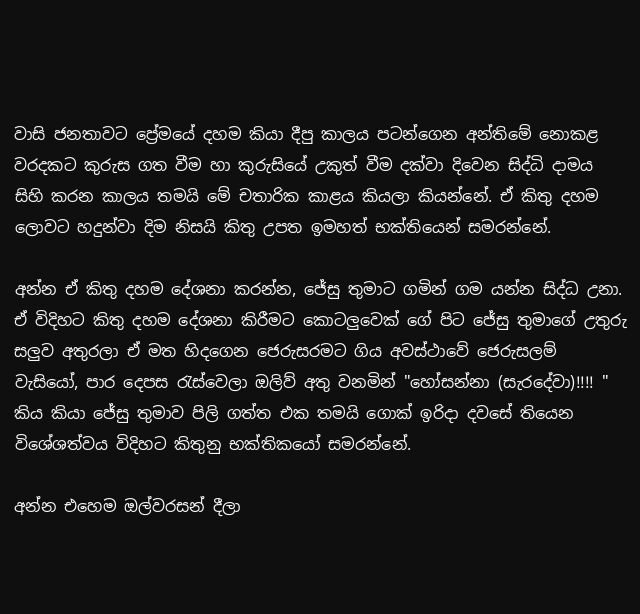වාසි ජනතාවට ප්‍රේමයේ දහම කියා දීපු කාලය පටන්ගෙන අන්තිමේ නොකළ වරදකට කුරුස ගත වීම හා කුරුසියේ උකුත් වීම දක්වා දිවෙන සිද්ධි දාමය සිහි කරන කාලය තමයි මේ චතාරික කාළය කියලා කියන්නේ. ඒ කිතු දහම ලොවට හදුන්වා දිම නිසයි කිතු උපත ඉමහත් භක්තියෙන් සමරන්නේ.

අන්න ඒ කිතු දහම දේශනා කරන්න, ජේසු තුමාට ගමින් ගම යන්න සිද්ධ උනා. ඒ විදිහට කිතු දහම දේශනා කිරීමට කොටලුවෙක් ගේ පිට ජේසු තුමාගේ උතුරු සලුව අතුරලා ඒ මත හිදගෙන ජෙරුසරමට ගිය අවස්ථාවේ ජෙරුසලම් වැසියෝ, පාර දෙපස රැස්වෙලා ඔලිව් අතු වනමින් "හෝසන්නා (සැරදේවා)!!!! " කිය කියා ජේසු තුමාව පිලි ගත්ත එක තමයි ගොක් ඉරිදා දවසේ තියෙන විශේශත්වය විදිහට කිතුනු භක්තිකයෝ සමරන්නේ.

අන්න එහෙම ඔල්වරසන් දීලා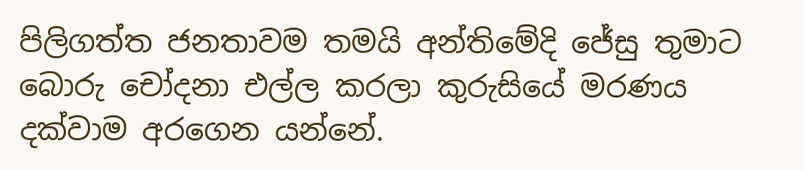පිලිගත්ත ජනතාවම තමයි අන්තිමේදි ජේසු තුමාට බොරු චෝදනා එල්ල කරලා කුරුසියේ මරණය දක්වාම අරගෙන යන්නේ.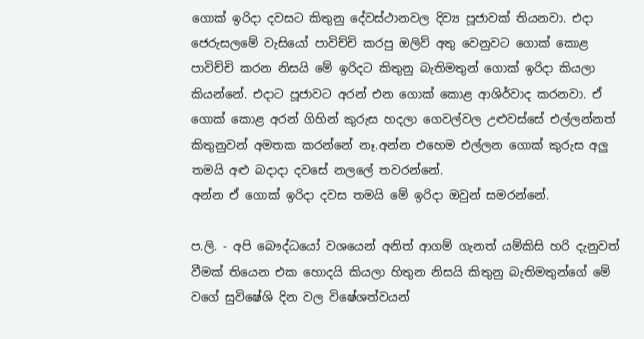ගොක් ඉරිදා දවසට කිතුනු දේවස්ථානවල දිව්‍ය පූජාවක් තියනවා. එදා ජෙරුසලමේ වැසියෝ පාවිච්චි කරපු ඔලිව් අතු වෙනුවට ගොක් කොළ පාවිච්චි කරන නිසයි මේ ඉරිදට කිතුනු බැතිමතුන් ගොක් ඉරිදා කියලා කියන්නේ. එදාට පූජාවට අරන් එන ගොක් කොළ ආශිර්වාද කරනවා. ඒ ගොක් කොළ අරන් ගිහින් කුරුස හදලා ගෙවල්වල උළුවස්සේ එල්ලන්නත් කිතුනුවන් අමතක කරන්නේ නෑ.අන්න එහෙම එල්ලන ගොක් කුරුස අලු තමයි අළු බදාදා දවසේ නලලේ තවරන්නේ.
අන්න ඒ ගොක් ඉරිදා දවස තමයි මේ ඉරිදා ඔවුන් සමරන්නේ.

ප.ලි. - අපි බෞද්ධයෝ වශයෙන් අනිත් ආගම් ගැනත් යම්කිසි හරි දැනුවත් වීමක් තියෙන එක හොදයි කියලා හිතුන නිසයි කිතුනු බැතිමතුන්ගේ මේ වගේ සුවිෂේශි දින වල විෂේශත්වයන්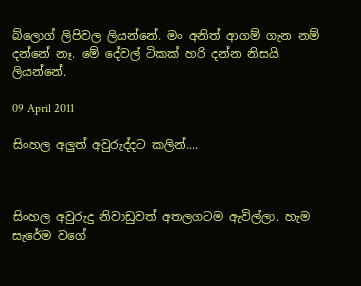බ්ලොග් ලිපිවල ලියන්නේ. මං අනිත් ආගම් ගැන නම් දන්නේ නෑ. මේ දේවල් ටිකක් හරි දන්න නිසයි ලියන්නේ.

09 April 2011

සිංහල අලුත් අවුරුද්දට කලින්....



සිංහල අවුරුදු නිවාඩුවත් අතලගටම ඇවිල්ලා. හැම සැරේම වගේ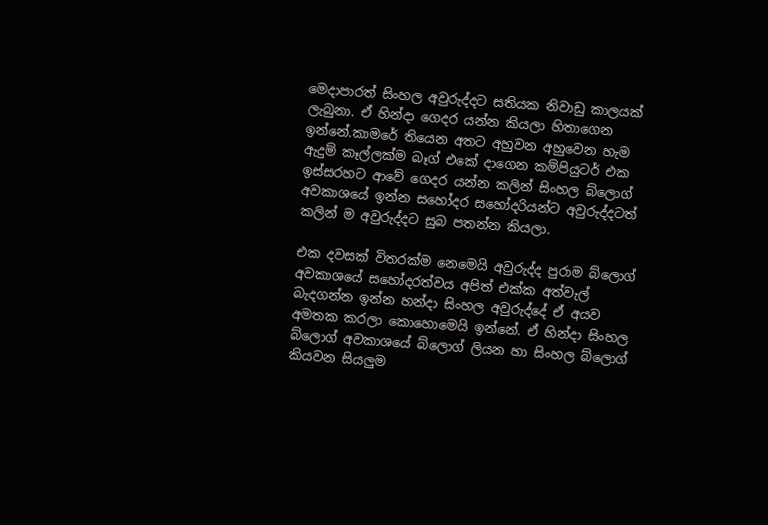මෙදාපාරත් සිංහල අවුරුද්දට සතියක නිවාඩු කාලයක් ලැබුනා. ඒ හින්දා ගෙදර යන්න කියලා හිතාගෙන ඉන්නේ.කාමරේ තියෙන අතට අහුවන අහුවෙන හැම ඇදුම් කෑල්ලක්ම බෑග් එකේ දාගෙන කම්පියුටර් එක ඉස්සරහට ආවේ ගෙදර යන්න කලින් සිංහල බ්ලොග් අවකාශයේ ඉන්න සහෝදර සහෝදරියන්ට අවුරුද්දටත් කලින් ම අවුරුද්දට සුබ පතන්න කියලා.

එක දවසක් විතරක්ම නෙමෙයි අවුරුද්ද පුරාම බ්ලොග් අවකාශයේ සහෝදරත්වය අපිත් එක්ක අත්වැල් බැදගන්න ඉන්න හන්දා සිංහල අවුරුද්දේ ඒ අයව අමතක කරලා කොහොමෙයි ඉන්නේ. ඒ හින්දා සිංහල බ්ලොග් අවකාශයේ බ්ලොග් ලියන හා සිංහල බ්ලොග් කියවන සියලුම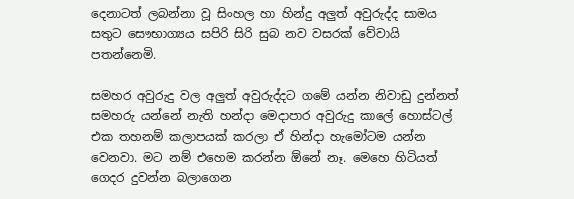දෙනාටත් ලබන්නා වූ සිංහල හා හින්දු අලුත් අවුරුද්ද සාමය සතුට සෞභාග්‍යය සපිරි සිරි සුබ නව වසරක් වේවායි පතන්නෙමි.

සමහර අවුරුදු වල අලුත් අවුරුද්දට ගමේ යන්න නිවාඩු දුන්නත් සමහරු යන්නේ නැති හන්දා මෙදාපාර අවුරුදු කාලේ හොස්ටල් එක තහනම් කලාපයක් කරලා ඒ හින්දා හැමෝටම යන්න වෙනවා. මට නම් එහෙම කරන්න ඕනේ නෑ. මෙහෙ හිටියත් ගෙදර දුවන්න බලාගෙන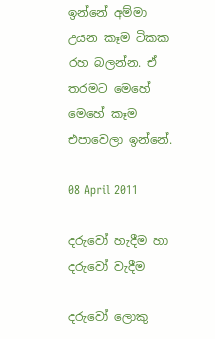ඉන්නේ අම්මා උයන කෑම ටිකක රහ බලන්න. ඒ තරමට මෙහේ මෙහේ කෑම එපාවෙලා ඉන්නේ.

08 April 2011

දරුවෝ හැදීම හා දරුවෝ වැදීම

දරුවෝ ලොකු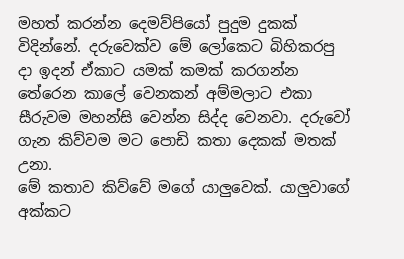මහත් කරන්න දෙමව්පියෝ පුදුම දුකක් විදින්නේ. දරුවෙක්ව මේ ලෝකෙට බිහිකරපු දා ඉදන් ඒකාට යමක් කමක් කරගන්න තේරෙන කාලේ වෙනකන් අම්මලාට එකා සීරුවම මහන්සි වෙන්න සිද්ද වෙනවා. දරුවෝ ගැන කිව්වම මට පොඩි කතා දෙකක් මතක් උනා.
මේ කතාව කිව්වේ මගේ යාලුවෙක්. යාලුවාගේ අක්කට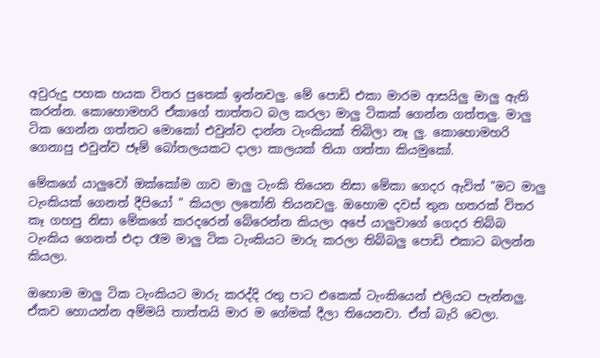අවුරුදු පහක හයක විතර පුතෙක් ඉන්නවලු. මේ පොඩි එකා මාරම ආසයිලු මාලු ඇති කරන්න. කොහොමහරි ඒකාගේ තාත්තට බල කරලා මාලු ටිකක් ගෙන්න ගත්තලු. මාලු ටික ගෙන්න ගත්තට මොකෝ එවුන්ව දාන්න ටැංකියක් තිබිලා නෑ ලු. කොහොමහරි ගෙනාපු එවුන්ව ජෑම් බෝතලයකට දාලා කාලයක් තියා ගත්තා කියමුකෝ.

මේකගේ යාලුවෝ ඔක්කෝම ගාව මාලු ටැංකි තියෙන නිසා මේකා ගෙදර ඇවිත් "මට මාලු ටැංකියක් ගෙනත් දීපියෝ " කියලා ලතෝනි තියනවලු. ඔහොම දවස් තුන හතරක් විතර කෑ ගහපු නිසා මේකගේ කරදරෙන් බේරෙන්න කියලා අපේ යාලුවාගේ ගෙදර තිබ්බ ටැංකිය ගෙනත් එදා රෑම මාලු ටික ටැංකියට මාරු කරලා තිබ්බලු පොඩි එකාට බලන්න කියලා.

ඔහොම මාලු ටික ටැංකියට මාරු කරද්දි රතු පාට එකෙක් ටැංකියෙන් එලියට පැන්නලු. ඒකව හොයන්න අම්මයි තාත්තයි මාර ම ගේමක් දීලා තියෙනවා. ඒත් බැරි වෙලා.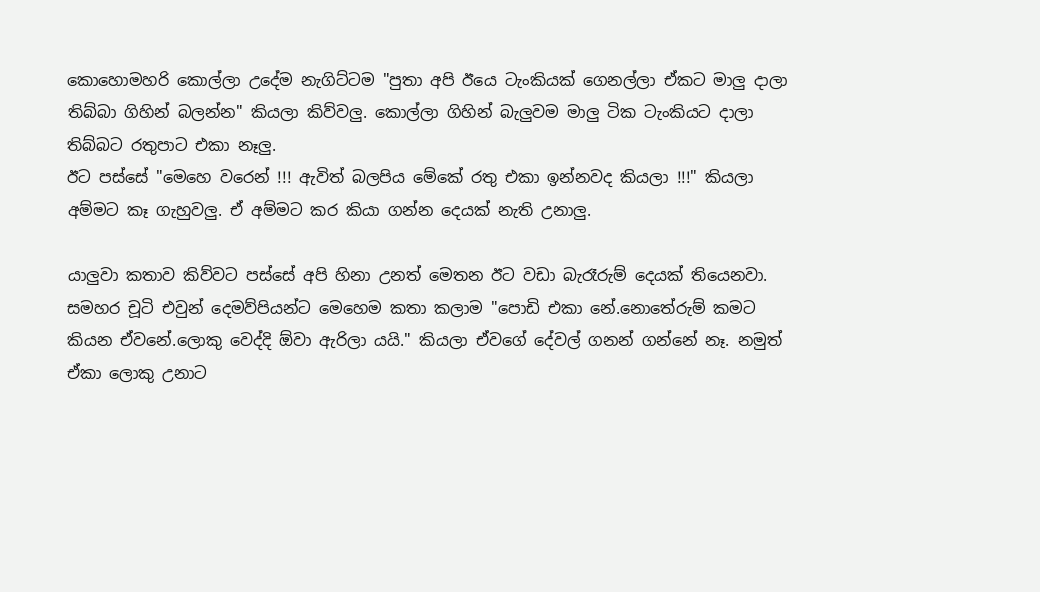කොහොමහරි කොල්ලා උදේම නැගිට්ටම "පුතා අපි ඊයෙ ටැංකියක් ගෙනල්ලා ඒකට මාලු දාලා තිබ්බා ගිහින් බලන්න" කියලා කිව්වලු. කොල්ලා ගිහින් බැලුවම මාලු ටික ටැංකියට දාලා තිබ්බට රතුපාට එකා නෑලු.
ඊට පස්සේ "මෙහෙ වරෙන් !!! ඇවිත් බලපිය මේකේ රතු එකා ඉන්නවද කියලා !!!" කියලා අම්මට කෑ ගැහුවලු. ඒ අම්මට කර කියා ගන්න දෙයක් නැති උනාලු.

යාලුවා කතාව කිව්වට පස්සේ අපි හිනා උනත් මෙතන ඊට වඩා බැරෑරුම් දෙයක් තියෙනවා. සමහර චූටි එවුන් දෙමව්පියන්ට මෙහෙම කතා කලාම "පොඩි එකා නේ.නොතේරුම් කමට කියන ඒවනේ.ලොකු වෙද්දි ඕවා ඇරිලා යයි." කියලා ඒවගේ දේවල් ගනන් ගන්නේ නෑ. නමුත් ඒකා ලොකු උනාට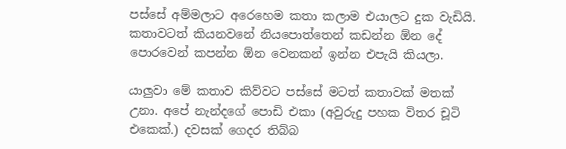පස්සේ අම්මලාට අරෙහෙම කතා කලාම එයාලට දුක වැඩියි. කතාවටත් කියනවනේ නියපොත්තෙන් කඩන්න ඕන දේ පොරවෙන් කපන්න ඕන වෙනකන් ඉන්න එපැයි කියලා.

යාලුවා මේ කතාව කිව්වට පස්සේ මටත් කතාවක් මතක් උනා. අපේ නැන්දගේ පොඩි එකා (අවුරුදු පහක විතර චූටි එකෙක්.) දවසක් ගෙදර තිබ්බ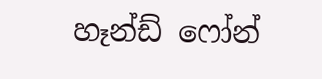හෑන්ඩ් ෆෝන්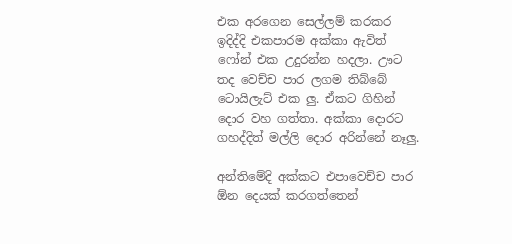එක අරගෙන සෙල්ලම් කරකර ඉදිද්දි එකපාරම අක්කා ඇවිත් ෆෝන් එක උදුරන්න හදලා. ඌට තද වෙච්ච පාර ලගම තිබ්බේ ටොයිලැට් එක ලු. ඒකට ගිහින් දොර වහ ගත්තා. අක්කා දොරට ගහද්දිත් මල්ලි දොර අරින්නේ නෑලු.

අන්තිමේදි අක්කට එපාවෙච්ච පාර ඕන දෙයක් කරගත්තෙන්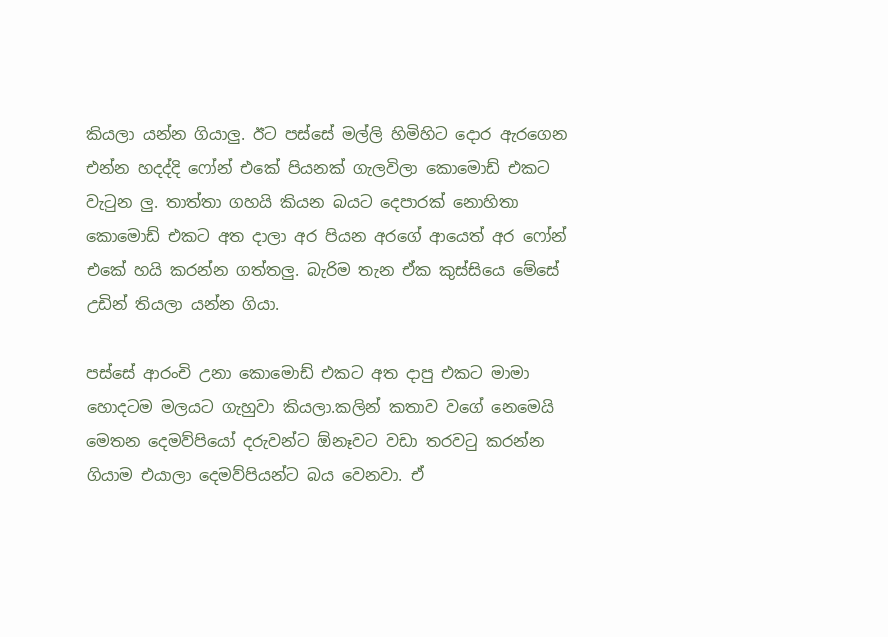කියලා යන්න ගියාලු. ඊට පස්සේ මල්ලි හිමිහිට දොර ඇරගෙන එන්න හදද්දි ෆෝන් එකේ පියනක් ගැලවිලා කොමොඩ් එකට වැටුන ලු. තාත්තා ගහයි කියන බයට දෙපාරක් නොහිතා කොමොඩ් එකට අත දාලා අර පියන අරගේ ආයෙත් අර ෆෝන් එකේ හයි කරන්න ගත්තලු. බැරිම තැන ඒක කුස්සියෙ මේසේ උඩින් තියලා යන්න ගියා.

පස්සේ ආරංචි උනා කොමොඩ් එකට අත දාපු එකට මාමා හොදටම මලයට ගැහුවා කියලා.කලින් කතාව වගේ නෙමෙයි මෙතන දෙමව්පියෝ දරුවන්ට ඕනෑවට වඩා තරවටු කරන්න ගියාම එයාලා දෙමව්පියන්ට බය වෙනවා. ඒ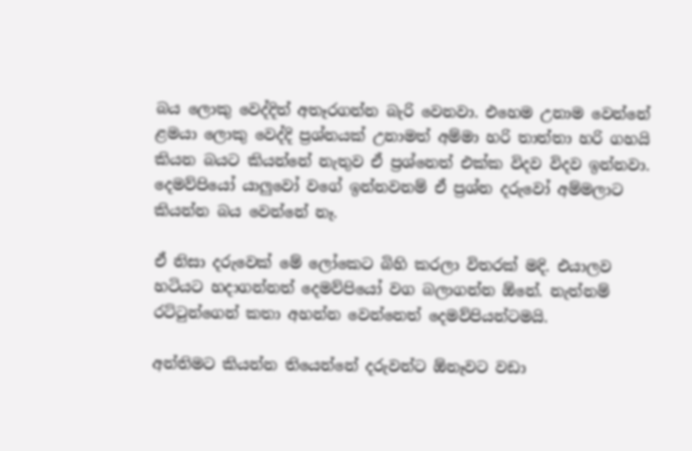බය ලොකු වෙද්දිත් අතෑරගන්න බැරි වෙනවා. එහෙම උනාම වෙන්නේ ළමයා ලොකු වෙද්දි ප්‍රශ්නයක් උනාමත් අම්මා හරි තාත්තා හරි ගහයි කියන බයට කියන්නේ නැතුව ඒ ප්‍රශ්නෙත් එක්ක විදව විදව ඉන්නවා. දෙමව්පියෝ යාලුවෝ වගේ ඉන්නවනම් ඒ ප්‍රශ්න දරුවෝ අම්මලාට කියන්න බය වෙන්නේ නෑ.

ඒ නිසා දරුවෙක් මේ ලෝකෙට බිහි කරලා විතරක් මදි. එයාලව හටියට හදාගන්නත් දෙමව්පියෝ වග බලාගන්න ඕනේ. නැත්නම් රට්ටුන්ගෙන් කතා අහන්න වෙන්නෙත් දෙමව්පියන්ටමයි.

අන්තිමට කියන්න තියෙන්නේ දරුවන්ට ඕනෑවට වඩා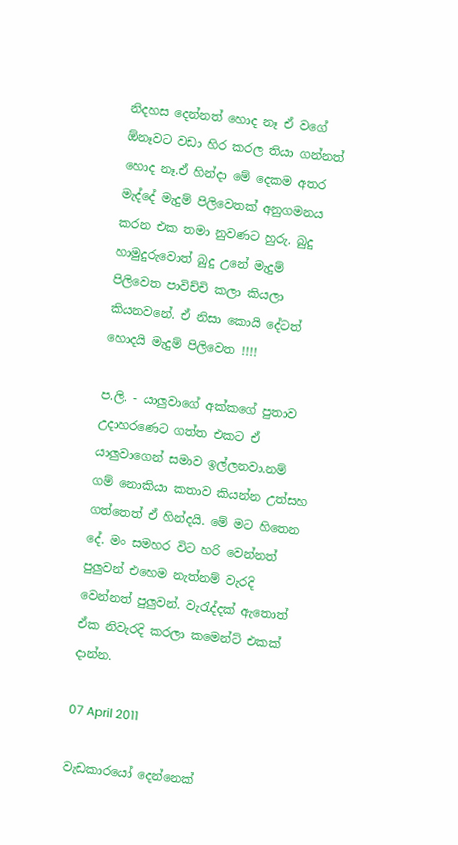නිදහස දෙන්නත් හොද නෑ ඒ වගේ ඕනෑවට වඩා හිර කරල තියා ගන්නත් හොද නෑ.ඒ හින්දා මේ දෙකම අතර මැද්දේ මැදුම් පිලිවෙතක් අනුගමනය කරන එක තමා නුවණට හුරු. බුදු හාමුදුරුවොත් බුදු උනේ මැදුම් පිලිවෙත පාවිච්චි කලා කියලා කියනවනේ. ඒ නිසා කොයි දේටත් හොදයි මැදුම් පිලිවෙත !!!!

ප.ලි. - යාලුවාගේ අක්කගේ පුතාව උදාහරණෙට ගත්ත එකට ඒ යාලුවාගෙන් සමාව ඉල්ලනවා.නම් ගම් නොකියා කතාව කියන්න උත්සහ ගත්තෙත් ඒ හින්දයි. මේ මට හිතෙන දේ. මං සමහර විට හරි වෙන්නත් පුලුවන් එහෙම නැත්නම් වැරදි වෙන්නත් පුලුවන්. වැරැද්දක් ඇතොත් ඒක නිවැරදි කරලා කමෙන්ට් එකක් දාන්න.

07 April 2011

වැඩකාරයෝ දෙන්නෙක්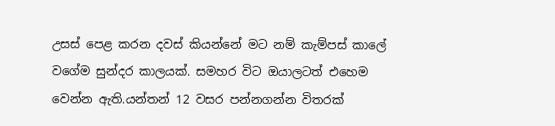උසස් පෙළ කරන දවස් කියන්නේ මට නම් කැම්පස් කාලේ වගේම සුන්දර කාලයක්. සමහර විට ඔයාලටත් එහෙම වෙන්න ඇති.යන්තන් 12 වසර පන්නගන්න විතරක්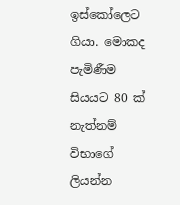ඉස්කෝලෙට ගියා. මොකද පැමිණීම සියයට 80 ක් නැත්නම් විභාගේ ලියන්න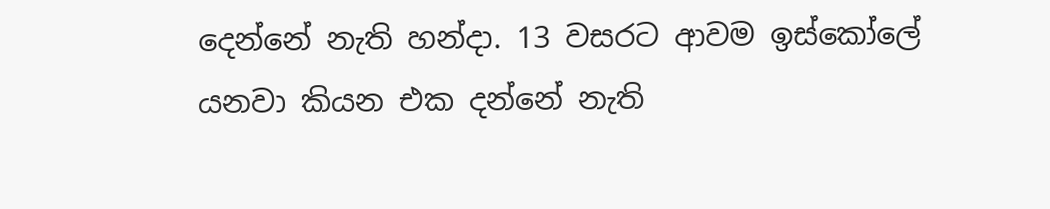දෙන්නේ නැති හන්දා. 13 වසරට ආවම ඉස්කෝලේ යනවා කියන එක දන්නේ නැති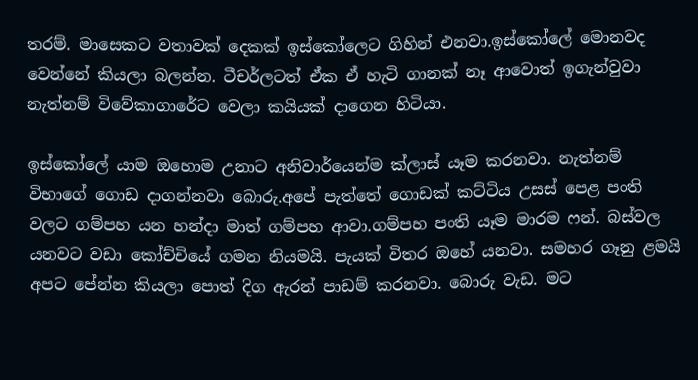තරම්. මාසෙකට වතාවක් දෙකක් ඉස්කෝලෙට ගිහින් එනවා.ඉස්කෝලේ මොනවද වෙන්නේ කියලා බලන්න. ටීචර්ලටත් ඒක ඒ හැටි ගානක් නෑ ආවොත් ඉගැන්වුවා නැත්නම් විවේකාගාරේට වෙලා කයියක් දාගෙන හිටියා.

ඉස්කෝලේ යාම ඔහොම උනාට අනිවාර්යෙන්ම ක්ලාස් යෑම කරනවා. නැත්නම් විභාගේ ගොඩ දාගන්නවා බොරු.අපේ පැත්තේ ගොඩක් කට්ටිය උසස් පෙළ පංති වලට ගම්පහ යන හන්දා මාත් ගම්පහ ආවා.ගම්පහ පංති යෑම මාරම ෆන්. බස්වල යනවට වඩා කෝච්චියේ ගමන නියමයි. පැයක් විතර ඔහේ යනවා. සමහර ගෑනු ළමයි අපට පේන්න කියලා පොත් දිග ඇරන් පාඩම් කරනවා. බොරු වැඩ. මට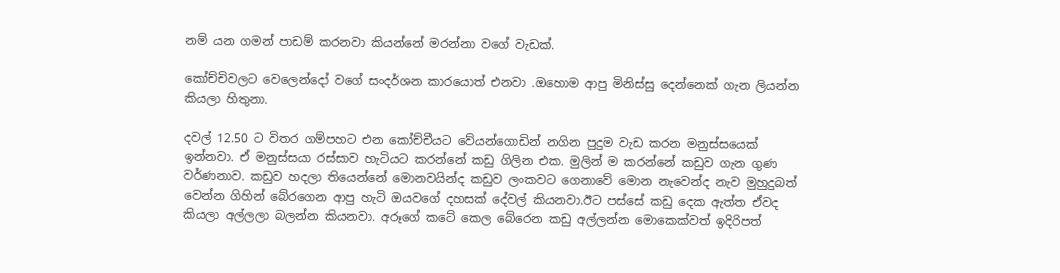නම් යන ගමන් පාඩම් කරනවා කියන්නේ මරන්නා වගේ වැඩක්.

කෝච්චිවලට වෙලෙන්දෝ වගේ සංදර්ශන කාරයොත් එනවා .ඔහොම ආපු මිනිස්සු දෙන්නෙක් ගැන ලියන්න කියලා හිතුනා.

දවල් 12.50 ට විතර ගම්පහට එන කෝච්චීයට වේයන්ගොඩින් නගින පුදුම වැඩ කරන මනුස්සයෙක් ඉන්නවා. ඒ මනුස්සයා රස්සාව හැටියට කරන්නේ කඩු ගිලින එක. මුලින් ම කරන්නේ කඩුව ගැන ගුණ වර්ණනාව. කඩුව හදලා තියෙන්නේ මොනවයින්ද කඩුව ලංකවට ගෙනාවේ මොන නැවෙන්ද නැව මුහුදුබත් වෙන්න ගිහින් බේරගෙන ආපු හැටි ඔයවගේ දහසක් දේවල් කියනවා.ඊට පස්සේ කඩු දෙක ඇත්ත ඒවද කියලා අල්ලලා බලන්න කියනවා. අරූගේ කටේ කෙල බේරෙන කඩු අල්ලන්න මොකෙක්වත් ඉදිරිපත්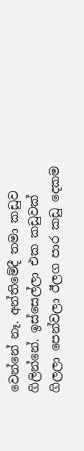වෙන්නේ නෑ. අන්තිමේදී තමා කඩුව ගිලින්නේ. ඉස්සෙල්ලා එක කඩුවක් ගිලලා පෙන්වලා ඊලග පාර කඩු දෙකම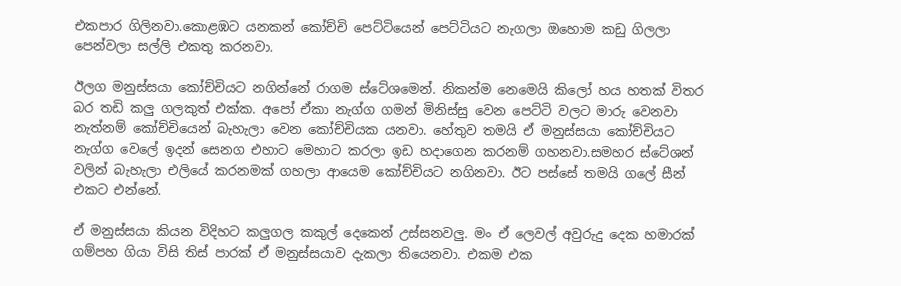එකපාර ගිලිනවා.කොළඹට යනකන් කෝච්චි පෙට්ටියෙන් පෙට්ටියට නැගලා ඔහොම කඩු ගිලලා පෙන්වලා සල්ලි එකතු කරනවා.

ඊලග මනුස්සයා කෝච්චියට නගින්නේ රාගම ස්ටේශමෙන්. නිකන්ම නෙමෙයි කිලෝ හය හතක් විතර බර තඩි කලු ගලකුත් එක්ක. අපෝ ඒකා නැග්ග ගමන් මිනිස්සු වෙන පෙට්ටි වලට මාරු වෙනවා නැත්නම් කෝච්චියෙන් බැහැලා වෙන කෝච්චියක යනවා. හේතුව තමයි ඒ මනුස්සයා කෝච්චියට නැග්ග වෙලේ ඉදන් සෙනග එහාට මෙහාට කරලා ඉඩ හදාගෙන කරනම් ගහනවා.සමහර ස්ටේශන් වලින් බැහැලා එලියේ කරනමක් ගහලා ආයෙම කෝච්චියට නගිනවා. ඊට පස්සේ තමයි ගලේ සීන් එකට එන්නේ.

ඒ මනුස්සයා කියන විදිහට කලුගල කකුල් දෙකෙන් උස්සනවලු. මං ඒ ලෙවල් අවුරුදු දෙක හමාරක් ගම්පහ ගියා විසි තිස් පාරක් ඒ මනුස්සයාව දැකලා තියෙනවා. එකම එක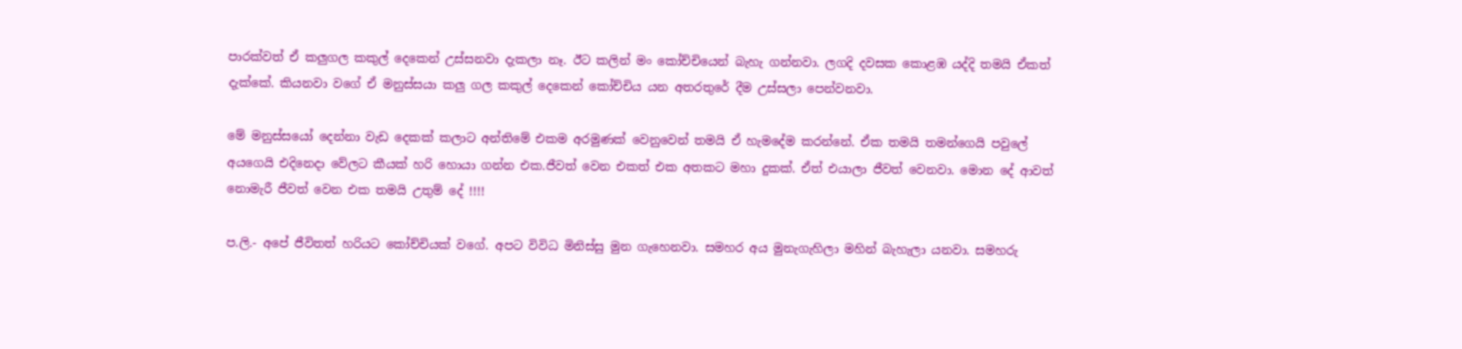පාරක්වත් ඒ කලුගල කකුල් දෙකෙන් උස්සනවා දැකලා නෑ. ඊට කලින් මං කෝච්චියෙන් බැහැ ගන්නවා. ලගදි දවසක කොළඹ යද්දි තමයි ඒකත් දැක්කේ. කියනවා වගේ ඒ මනුස්සයා කලු ගල කකුල් දෙකෙන් කෝච්චිය යන අතරතුරේ දීම උස්සලා පෙන්වනවා.

මේ මනුස්සයෝ දෙන්නා වැඩ දෙකක් කලාට අන්තිමේ එකම අරමුණක් වෙනුවෙන් තමයි ඒ හැමදේම කරන්නේ. ඒක තමයි තමන්ගෙයි පවුලේ අයගෙයි එදිනෙදා වේලට කීයක් හරි හොයා ගන්න එක.ජීවත් වෙන එකත් එක අතකට මහා දුකක්. ඒත් එයාලා ජීවත් වෙනවා. මොන දේ ආවත් නොමැරී ජීවත් වෙන එක තමයි උතුම් දේ !!!!

ප.ලි.- අපේ ජීවිතත් හරියට කෝච්චියක් වගේ. අපට විවිධ මිනිස්සු මුන ගැහෙනවා. සමහර අය මුනැගැහිලා මහින් බැහැලා යනවා. සමහරු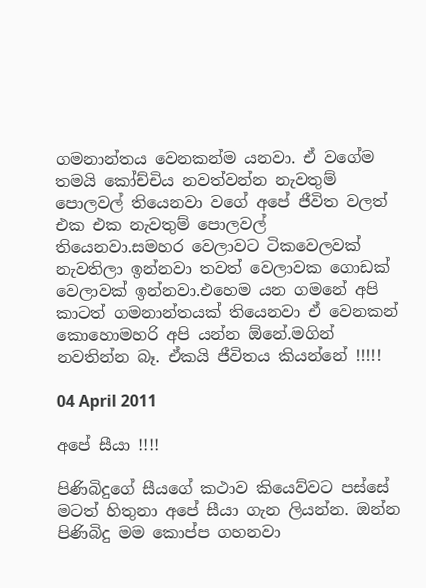ගමනාන්තය වෙනකන්ම යනවා. ඒ වගේම තමයි කෝච්චිය නවත්වන්න නැවතුම් පොලවල් තියෙනවා වගේ අපේ ජීවිත වලත් එක එක නැවතුම් පොලවල් තියෙනවා.සමහර වෙලාවට ටිකවෙලවක් නැවතිලා ඉන්නවා තවත් වෙලාවක ගොඩක් වෙලාවක් ඉන්නවා.එහෙම යන ගමනේ අපි කාටත් ගමනාන්තයක් තියෙනවා ඒ වෙනකන් කොහොමහරි අපි යන්න ඕනේ.මගින් නවතින්න බෑ. ඒකයි ජීවිතය කියන්නේ !!!!!

04 April 2011

අපේ සීයා !!!!

පිණිබිදුගේ සීයගේ කථාව කියෙව්වට පස්සේ මටත් හිතුනා අපේ සීයා ගැන ලියන්න. ඔන්න පිණිබිදු මම කොප්ප ගහනවා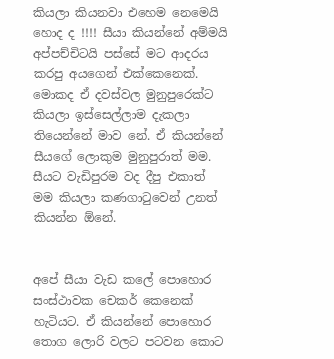කියලා කියනවා එහෙම නෙමෙයි හොද ද !!!! සීයා කියන්නේ අම්මයි අප්පච්චිටයි පස්සේ මට ආදරය කරපු අයගෙන් එක්කෙනෙක්. මොකද ඒ දවස්වල මුනුපුරෙක්ට කියලා ඉස්සෙල්ලාම දැකලා තියෙන්නේ මාව නේ. ඒ කියන්නේ සීයගේ ලොකුම මුනුපුරාත් මම. සීයට වැඩිපුරම වද දීපු එකාත් මම කියලා කණගාටුවෙන් උනත් කියන්න ඕනේ.


අපේ සීයා වැඩ කලේ පොහොර සංස්ථාවක චෙකර් කෙනෙක් හැටියට. ඒ කියන්නේ පොහොර තොග ලොරි වලට පටවන කොට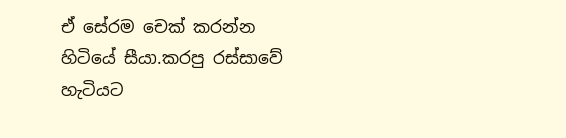ඒ සේරම චෙක් කරන්න හිටියේ සීයා.කරපු රස්සාවේ හැටියට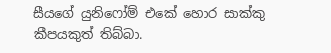සීයගේ යුනිෆෝම් එකේ හොර සාක්කු කීපයකුත් තිබ්බා.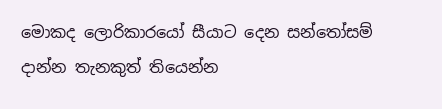මොකද ලොරිකාරයෝ සීයාට දෙන සන්තෝසම් දාන්න තැනකුත් තියෙන්න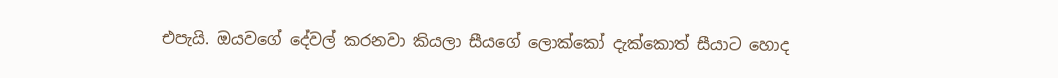එපැයි. ඔයවගේ දේවල් කරනවා කියලා සීයගේ ලොක්කෝ දැක්කොත් සීයාට හොද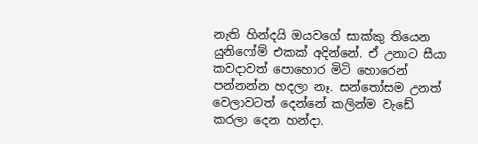නැති හින්දයි ඔයවගේ සාක්කු තියෙන යුනිෆෝම් එකක් අදින්නේ. ඒ උනාට සීයා කවදාවත් පොහොර මිටි හොරෙන් පන්නන්න හදලා නෑ. සන්තෝසම උනත් වෙලාවටත් දෙන්නේ කලින්ම වැඩේ කරලා දෙන හන්දා.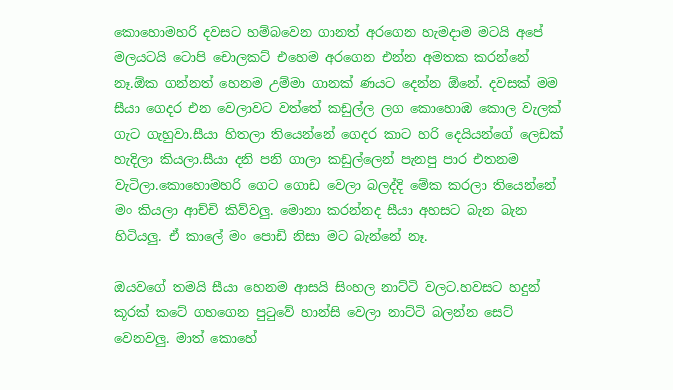කොහොමහරි දවසට හම්බවෙන ගානත් අරගෙන හැමදාම මටයි අපේ මලයටයි ටොපි චොලකට් එහෙම අරගෙන එන්න අමතක කරන්නේ නෑ.ඕක ගන්නත් හෙනම උම්මා ගානක් ණයට දෙන්න ඕනේ. දවසක් මම සීයා ගෙදර එන වෙලාවට වත්තේ කඩුල්ල ලග කොහොඹ කොල වැලක් ගැට ගැහුවා.සීයා හිතලා තියෙන්නේ ගෙදර කාට හරි දෙයියන්ගේ ලෙඩක් හැදිලා කියලා.සීයා දනි පනි ගාලා කඩුල්ලෙන් පැනපු පාර එතනම වැටිලා.කොහොමහරි ගෙට ගොඩ වෙලා බලද්දි මේක කරලා තියෙන්නේ මං කියලා ආච්චි කිව්වලු. මොනා කරන්නද සීයා අහසට බැන බැන හිටියලු. ඒ කාලේ මං පොඩි නිසා මට බැන්නේ නෑ.

ඔයවගේ තමයි සීයා හෙනම ආසයි සිංහල නාට්ටි වලට.හවසට හදුන් කූරක් කටේ ගහගෙන පුටුවේ හාන්සි වෙලා නාට්ටි බලන්න සෙට් වෙනවලු. මාත් කොහේ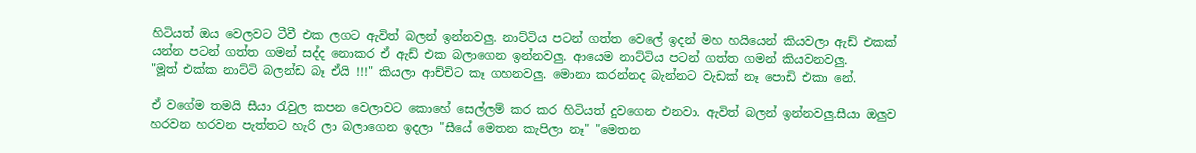හිටියත් ඔය වෙලවට ටීවී එක ලගට ඇවිත් බලන් ඉන්නවලු. නාට්ටිය පටන් ගත්ත වෙලේ ඉදන් මහ හයියෙන් කියවලා ඇඩ් එකක් යන්න පටන් ගත්ත ගමන් සද්ද නොකර ඒ ඇඩ් එක බලාගෙන ඉන්නවලු. ආයෙම නාට්ටිය පටන් ගත්ත ගමන් කියවනවලු.
"මූත් එක්ක නාට්ටි බලන්ඩ බෑ ඒයි !!!" කියලා ආච්චිට කෑ ගහනවලු. මොනා කරන්නද බැන්නට වැඩක් නෑ පොඩි එකා නේ.

ඒ වගේම තමයි සීයා රැවුල කපන වෙලාවට කොහේ සෙල්ලම් කර කර හිටියත් දුවගෙන එනවා. ඇවිත් බලන් ඉන්නවලු.සීයා ඔලුව හරවන හරවන පැත්තට හැරි ලා බලාගෙන ඉදලා "සීයේ මෙතන කැපිලා නෑ" "මෙතන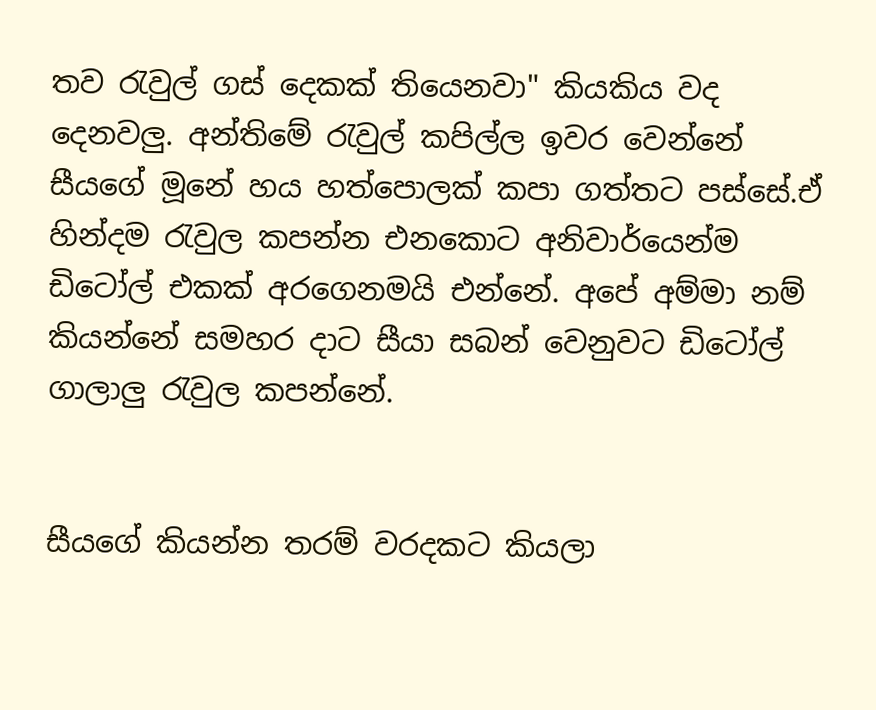තව රැවුල් ගස් දෙකක් තියෙනවා" කියකිය වද දෙනවලු. අන්තිමේ රැවුල් කපිල්ල ඉවර වෙන්නේ සීයගේ මූනේ හය හත්පොලක් කපා ගත්තට පස්සේ.ඒ හින්දම රැවුල කපන්න එනකොට අනිවාර්යෙන්ම ඩිටෝල් එකක් අරගෙනමයි එන්නේ. අපේ අම්මා නම් කියන්නේ සමහර දාට සීයා සබන් වෙනුවට ඩිටෝල් ගාලාලු රැවුල කපන්නේ.


සීයගේ කියන්න තරම් වරදකට කියලා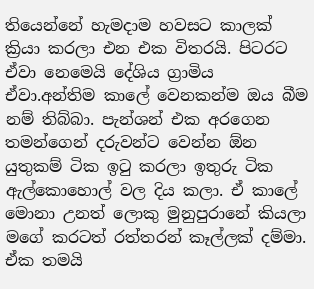තියෙන්නේ හැමදාම හවසට කාලක් ක්‍රියා කරලා එන එක විතරයි. පිටරට ඒවා නෙමෙයි දේශිය ග්‍රාමිය ඒවා.අන්තිම කාලේ වෙනකන්ම ඔය බීම නම් තිබ්බා. පැන්ශන් එක අරගෙන තමන්ගෙන් දරුවන්ට වෙන්න ඕන යුතුකම් ටික ඉටු කරලා ඉතුරු ටික ඇල්කොහොල් වල දිය කලා. ඒ කාලේ මොනා උනත් ලොකු මුනුපුරානේ කියලා මගේ කරටත් රත්තරන් කෑල්ලක් දම්මා. ඒක තමයි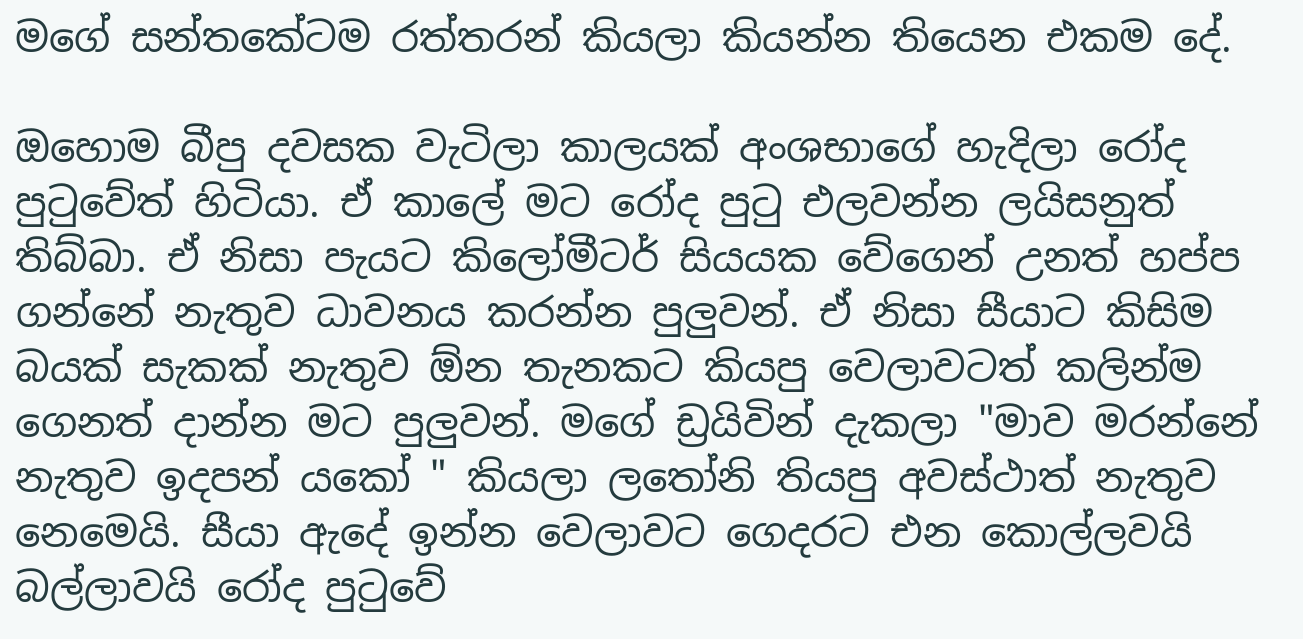මගේ සන්තකේටම රත්තරන් කියලා කියන්න තියෙන එකම දේ.

ඔහොම බීපු දවසක වැටිලා කාලයක් අංශභාගේ හැදිලා රෝද පුටුවේත් හිටියා. ඒ කාලේ මට රෝද පුටු එලවන්න ලයිසනුත් තිබ්බා. ඒ නිසා පැයට කිලෝමීටර් සියයක වේගෙන් උනත් හප්ප ගන්නේ නැතුව ධාවනය කරන්න පුලුවන්. ඒ නිසා සීයාට කිසිම බයක් සැකක් නැතුව ඕන තැනකට කියපු වෙලාවටත් කලින්ම ගෙනත් දාන්න මට පුලුවන්. මගේ ඩ්‍රයිවින් දැකලා "මාව මරන්නේ නැතුව ඉදපන් යකෝ " කියලා ලතෝනි තියපු අවස්ථාත් නැතුව නෙමෙයි. සීයා ඇදේ ඉන්න වෙලාවට ගෙදරට එන කොල්ලවයි බල්ලාවයි රෝද පුටුවේ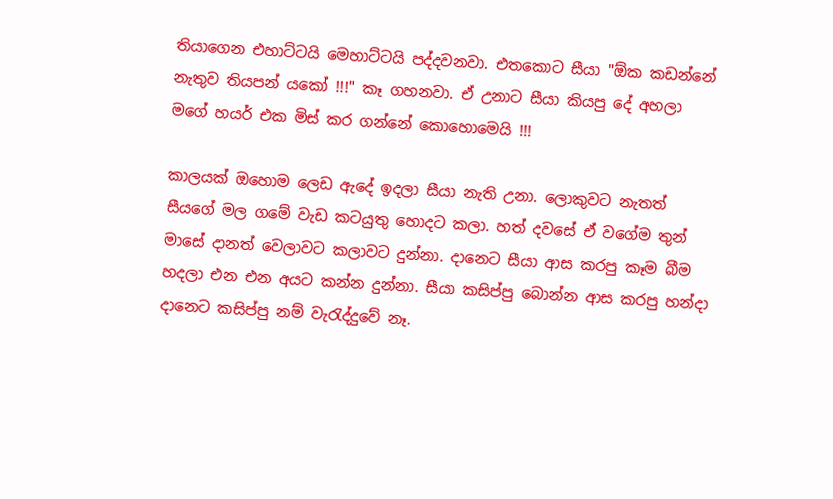තියාගෙන එහාට්ටයි මෙහාට්ටයි පද්දවනවා. එතකොට සීයා "ඕක කඩන්නේ නැතුව තියපන් යකෝ !!!" කෑ ගහනවා. ඒ උනාට සීයා කියපු දේ අහලා මගේ හයර් එක මිස් කර ගන්නේ කොහොමෙයි !!!

කාලයක් ඔහොම ලෙඩ ඇදේ ඉදලා සීයා නැති උනා. ලොකුවට නැතත් සීයගේ මල ගමේ වැඩ කටයුතු හොදට කලා. හත් දවසේ ඒ වගේම තුන් මාසේ දානත් වෙලාවට කලාවට දුන්නා. දානෙට සීයා ආස කරපු කෑම බීම හදලා එන එන අයට කන්න දුන්නා. සීයා කසිප්පු බොන්න ආස කරපු හන්දා දානෙට කසිප්පු නම් වැරැද්දුවේ නෑ.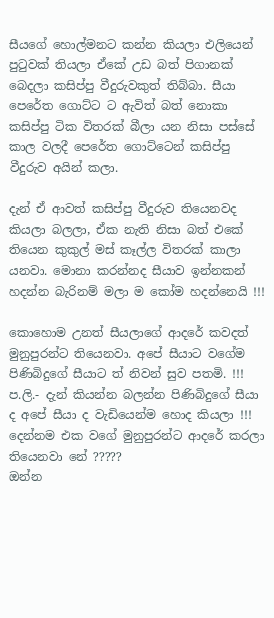සීයගේ හොල්මනට කන්න කියලා එලියෙන් පුටුවක් තියලා ඒකේ උඩ බත් පිගානක් බෙදලා කසිප්පු වීදුරුවකුත් තිබ්බා. සීයා පෙරේත ගොට්ට ට ඇවිත් බත් නොකා කසිප්පු ටික විතරක් බීලා යන නිසා පස්සේ කාල වලදී පෙරේත ගොට්ටෙන් කසිප්පු වීදුරුව අයින් කලා.

දැන් ඒ ආවත් කසිප්පු වීදුරුව තියෙනවද කියලා බලලා, ඒක නැති නිසා බත් එකේ තියෙන කුකුල් මස් කෑල්ල විතරක් කාලා යනවා. මොනා කරන්නද සීයාව ඉන්නකන් හදන්න බැරිනම් මලා ම කෝම හදන්නෙයි !!!

කොහොම උනත් සීයලාගේ ආදරේ කවදත් මුනුපුරන්ට තියෙනවා. අපේ සීයාට වගේම පිණිබිදුගේ සීයාට ත් නිවන් සුව පතමි. !!!
ප.ලි.- දැන් කියන්න බලන්න පිණිබිදුගේ සීයා ද අපේ සීයා ද වැඩියෙන්ම හොද කියලා !!!
දෙන්නම එක වගේ මුනුපුරන්ට ආදරේ කරලා තියෙනවා නේ ?????
ඔන්න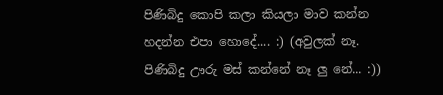පිණිබිදු කොපි කලා කියලා මාව කන්න හදන්න එපා හොදේ.... :) (අවුලක් නෑ. පිණිබිදු ඌරු මස් කන්නේ නෑ ලු නේ... :))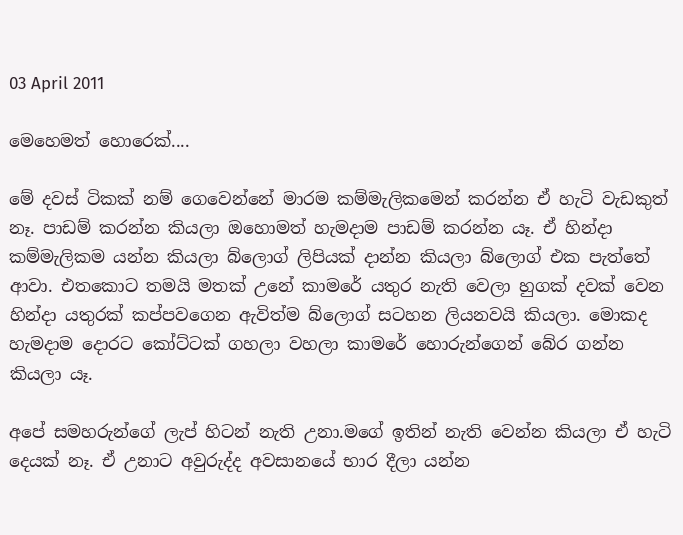03 April 2011

මෙහෙමත් හොරෙක්....

මේ දවස් ටිකක් නම් ගෙවෙන්නේ මාරම කම්මැලිකමෙන් කරන්න ඒ හැටි වැඩකුත් නෑ. පාඩම් කරන්න කියලා ඔහොමත් හැමදාම පාඩම් කරන්න යෑ. ඒ හින්දා කම්මැලිකම යන්න කියලා බ්ලොග් ලිපියක් දාන්න කියලා බ්ලොග් එක පැත්තේ ආවා. එතකොට තමයි මතක් උනේ කාමරේ යතුර නැති වෙලා හුගක් දවක් වෙන හින්දා යතුරක් කප්පවගෙන ඇවිත්ම බ්ලොග් සටහන ලියනවයි කියලා. මොකද හැමදාම දොරට කෝට්ටක් ගහලා වහලා කාමරේ හොරුන්ගෙන් බේර ගන්න කියලා යෑ.

අපේ සමහරුන්ගේ ලැප් හිටන් නැති උනා.මගේ ඉතින් නැති වෙන්න කියලා ඒ හැටි දෙයක් නෑ. ඒ උනාට අවුරුද්ද අවසානයේ භාර දීලා යන්න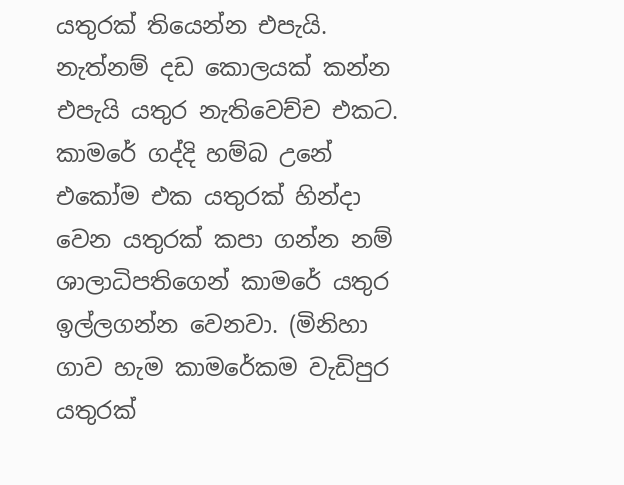යතුරක් තියෙන්න එපැයි. නැත්නම් දඩ කොලයක් කන්න එපැයි යතුර නැතිවෙච්ච එකට. කාමරේ ගද්දි හම්බ උනේ එකෝම එක යතුරක් හින්දා වෙන යතුරක් කපා ගන්න නම් ශාලාධිපතිගෙන් කාමරේ යතුර ඉල්ලගන්න වෙනවා. (මිනිහා ගාව හැම කාමරේකම වැඩිපුර යතුරක්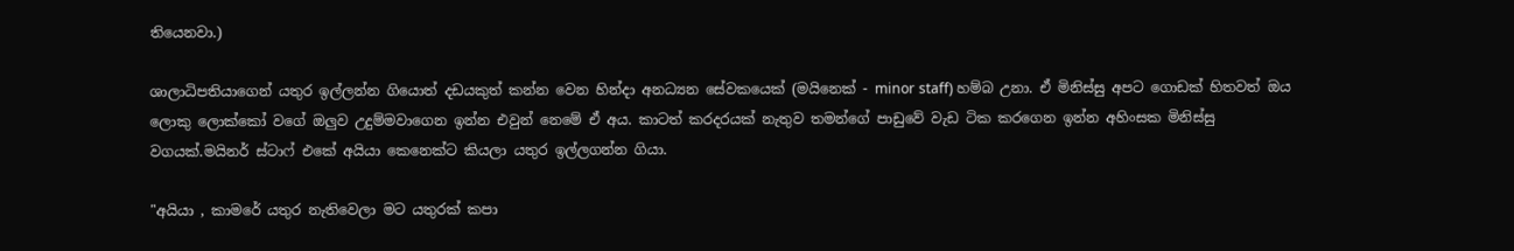තියෙනවා.)

ශාලාධිපතියාගෙන් යතුර ඉල්ලන්න ගියොත් දඩයකුත් කන්න වෙන හින්දා අනධ්‍යන සේවකයෙක් (මයිනෙක් - minor staff) හම්බ උනා. ඒ මිනිස්සු අපට ගොඩක් හිතවත් ඔය ලොකු ලොක්කෝ වගේ ඔලුව උදුම්මවාගෙන ඉන්න එවුන් නෙමේ ඒ අය. කාටත් කරදරයක් නැතුව තමන්ගේ පාඩුවේ වැඩ ටික කරගෙන ඉන්න අහිංසක මිනිස්සු වගයක්.මයිනර් ස්ටාෆ් එකේ අයියා කෙනෙක්ට කියලා යතුර ඉල්ලගන්න ගියා.

"අයියා , කාමරේ යතුර නැතිවෙලා මට යතුරක් කපා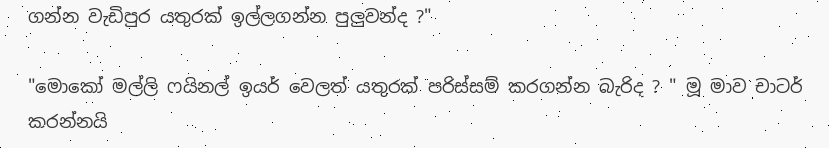ගන්න වැඩිපුර යතුරක් ඉල්ලගන්න පුලුවන්ද ?"

"මොකෝ මල්ලි ෆයිනල් ඉයර් වෙලත් යතුරක් පරිස්සම් කරගන්න බැරිද ? " මූ මාව චාටර් කරන්නයි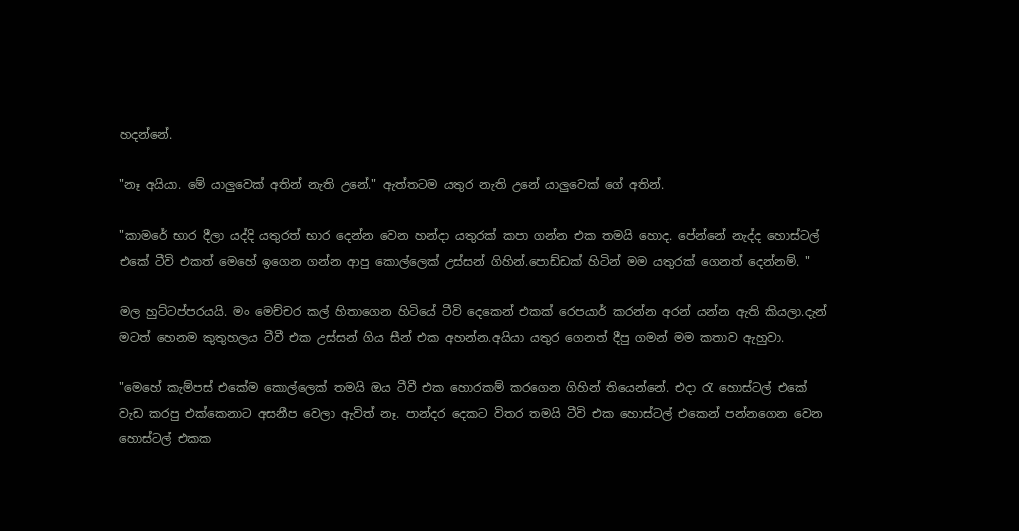හදන්නේ.

"නෑ අයියා. මේ යාලුවෙක් අතින් නැති උනේ." ඇත්තටම යතුර නැති උනේ යාලුවෙක් ගේ අතින්.

"කාමරේ භාර දීලා යද්දි යතුරත් භාර දෙන්න වෙන හන්දා යතුරක් කපා ගන්න එක තමයි හොද. පේන්නේ නැද්ද හොස්ටල් එකේ ටීවි එකත් මෙහේ ඉගෙන ගන්න ආපු කොල්ලෙක් උස්සන් ගිහින්.පොඩ්ඩක් හිටින් මම යතුරක් ගෙනත් දෙන්නම්. "

මල හුට්ටප්පරයයි. මං මෙච්චර කල් හිතාගෙන හිටියේ ටීවි දෙකෙන් එකක් රෙපයාර් කරන්න අරන් යන්න ඇති කියලා.දැන් මටත් හෙනම කුතුහලය ටීවී එක උස්සන් ගිය සීන් එක අහන්න.අයියා යතුර ගෙනත් දීපු ගමන් මම කතාව ඇහුවා.

"මෙහේ කැම්පස් එකේම කොල්ලෙක් තමයි ඔය ටීවී එක හොරකම් කරගෙන ගිහින් තියෙන්නේ. එදා රැ හොස්ටල් එකේ වැඩ කරපු එක්කෙනාට අසනීප වෙලා ඇවිත් නෑ. පාන්දර දෙකට විතර තමයි ටීවි එක හොස්ටල් එකෙන් පන්නගෙන වෙන හොස්ටල් එකක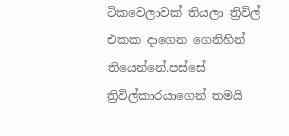ටිකවෙලාවක් තියලා ත්‍රිවිල් එකක දාගෙන ගෙනිහින් තියෙන්නේ.පස්සේ ත්‍රිවිල්කාරයාගෙන් තමයි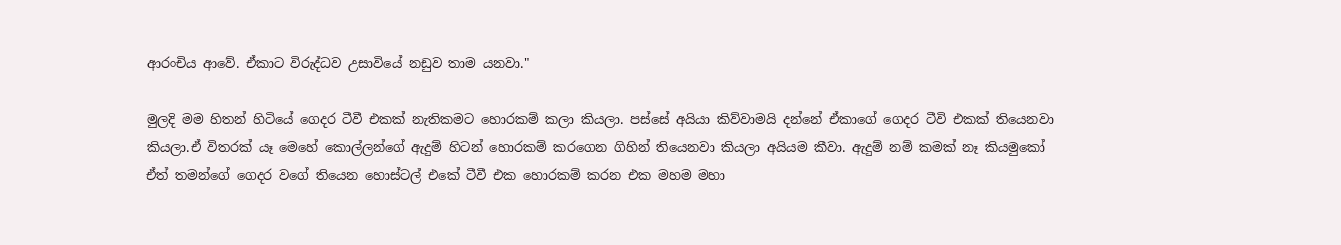ආරංචිය ආවේ. ඒකාට විරුද්ධව උසාවියේ නඩුව තාම යනවා."

මුලදි මම හිතන් හිටියේ ගෙදර ටීවී එකක් නැතිකමට හොරකම් කලා කියලා. පස්සේ අයියා කිව්වාමයි දන්නේ ඒකාගේ ගෙදර ටීවි එකක් තියෙනවා කියලා.ඒ විතරක් යෑ මෙහේ කොල්ලන්ගේ ඇදුම් හිටන් හොරකම් කරගෙන ගිහින් තියෙනවා කියලා අයියම කීවා. ඇදුම් නම් කමක් නෑ කියමුකෝ ඒත් තමන්ගේ ගෙදර වගේ තියෙන හොස්ටල් එකේ ටීවී එක හොරකම් කරන එක මහම මහා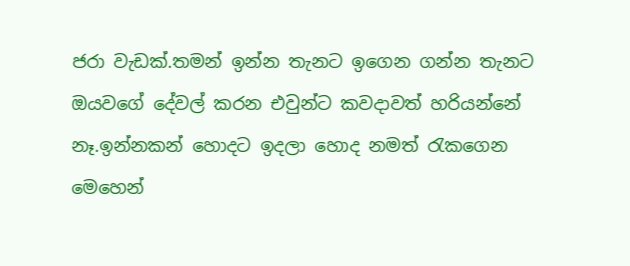ජරා වැඩක්.තමන් ඉන්න තැනට ඉගෙන ගන්න තැනට ඔයවගේ දේවල් කරන එවුන්ට කවදාවත් හරියන්නේ නෑ.ඉන්නකන් හොදට ඉදලා හොද නමත් රැකගෙන මෙහෙන්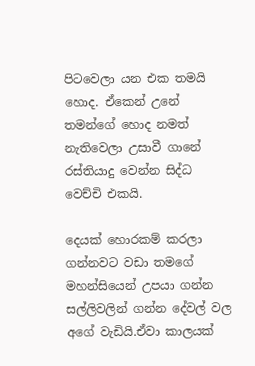පිටවෙලා යන එක තමයි හොද. ඒකෙන් උනේ තමන්ගේ හොද නමත් නැතිවෙලා උසාවී ගානේ රස්තියාදු වෙන්න සිද්ධ වෙච්චි එකයි.

දෙයක් හොරකම් කරලා ගන්නවට වඩා තමගේ මහන්සියෙන් උපයා ගන්න සල්ලිවලින් ගන්න දේවල් වල අගේ වැඩියි.ඒවා කාලයක්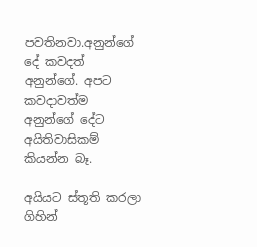පවතිනවා.අනුන්ගේ දේ කවදත් අනුන්ගේ. අපට කවදාවත්ම අනුන්ගේ දේට අයිතිවාසිකම් කියන්න බෑ.

අයියට ස්තූති කරලා ගිහින්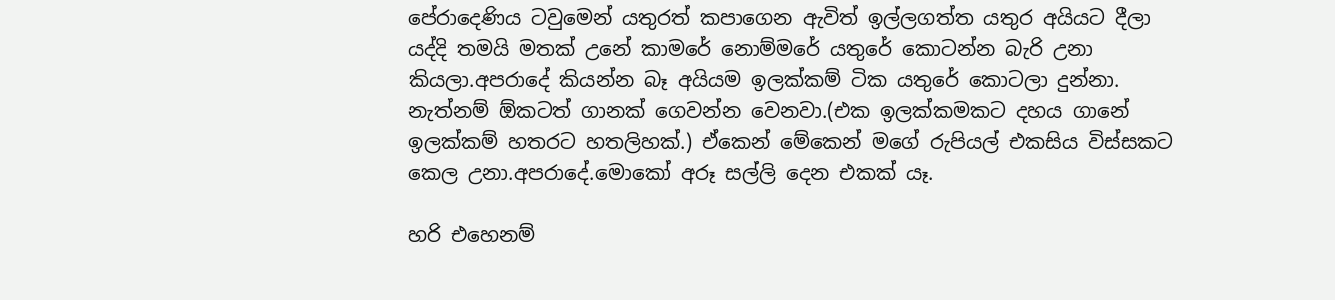පේරාදෙණිය ටවුමෙන් යතුරත් කපාගෙන ඇවිත් ඉල්ලගත්ත යතුර අයියට දීලා යද්දි තමයි මතක් උනේ කාමරේ නොම්මරේ යතුරේ කොටන්න බැරි උනා කියලා.අපරාදේ කියන්න බෑ අයියම ඉලක්කම් ටික යතුරේ කොටලා දුන්නා. නැත්නම් ඕකටත් ගානක් ගෙවන්න වෙනවා.(එක ඉලක්කමකට දහය ගානේ ඉලක්කම් හතරට හතලිහක්.) ඒකෙන් මේකෙන් මගේ රුපියල් එකසිය විස්සකට කෙල උනා.අපරාදේ.මොකෝ අරූ සල්ලි දෙන එකක් යෑ.

හරි එහෙනම්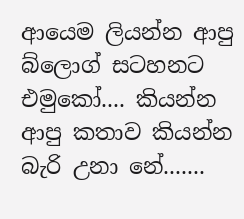ආයෙම ලියන්න ආපු බ්ලොග් සටහනට එමුකෝ.... කියන්න ආපු කතාව කියන්න බැරි උනා නේ.......